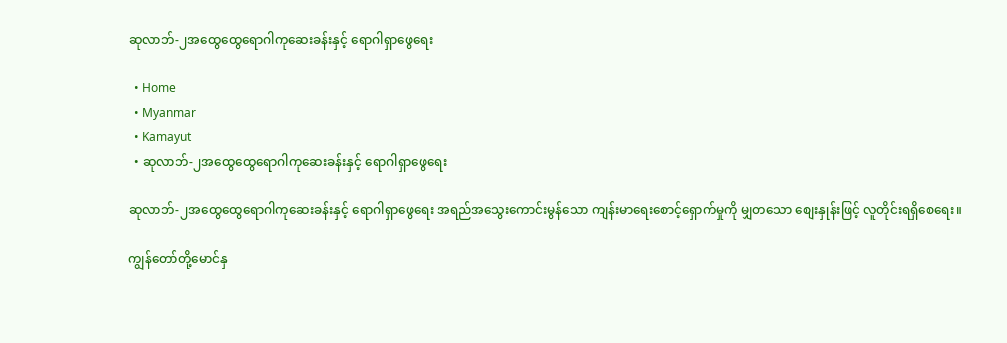ဆုလာဘ်-၂အထွေထွေရောဂါကုဆေးခန်းနှင့် ရောဂါရှာဖွေရေး

  • Home
  • Myanmar
  • Kamayut
  • ဆုလာဘ်-၂အထွေထွေရောဂါကုဆေးခန်းနှင့် ရောဂါရှာဖွေရေး

ဆုလာဘ်-၂အထွေထွေရောဂါကုဆေးခန်းနှင့် ရောဂါရှာဖွေရေး အရည်အသွေးကောင်းမွန်သော ကျန်းမာရေးစောင့်ရှောက်မှုကို မျှတသော စျေးနှုန်းဖြင့် လူတိုင်းရရှိစေရေး။

ကျွန်တော်တို့မောင်နှ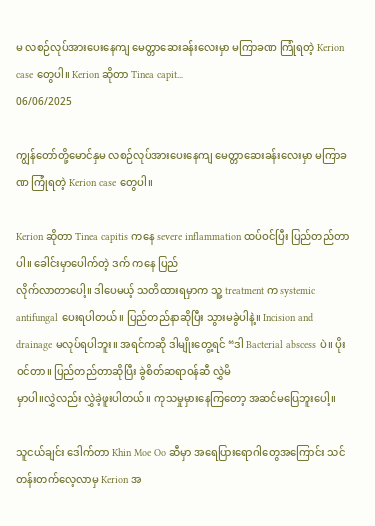မ လစဉ်လုပ်အားပေးနေကျ မေတ္တာဆေးခန်းလေးမှာ မကြာခဏ ကြုံရတဲ့ Kerion case တွေပါ။ Kerion ဆိုတာ Tinea capit...
06/06/2025

ကျွန်တော်တို့မောင်နှမ လစဉ်လုပ်အားပေးနေကျ မေတ္တာဆေးခန်းလေးမှာ မကြာခဏ ကြုံရတဲ့ Kerion case တွေပါ။

Kerion ဆိုတာ Tinea capitis ကနေ severe inflammation ထပ်ဝင်ပြီး ပြည်တည်တာပါ။ ခေါင်းမှာပေါက်တဲ့ ဒက် ကနေ ပြည်
လိုက်လာတာပေါ့။ ဒါပေမယ့် သတိထားရမှာက သူ့ treatment က systemic antifungal ပေးရပါတယ်။ ပြည်တည်နာဆိုပြီး သွားမခွဲပါနဲ့။ Incision and drainage မလုပ်ရပါဘူး။ အရင်ကဆို ဒါမျိုးတွေ့ရင် “ဒါ Bacterial abscess ပဲ။ ပိုးဝင်တာ။ ပြည်တည်တာဆိုပြီး ခွဲစိတ်ဆရာဝန်ဆီ လွှဲမိ
မှာပါ။လွှဲလည်း လွှဲခဲ့ဖူးပါတယ်။ ကုသမှုမှားနေကြတော့ အဆင်မပြေဘူးပေါ့။

သူငယ်ချင်း ဒေါက်တာ Khin Moe Oo ဆီမှာ အရေပြားရောဂါတွေအကြောင်း သင်တန်းတက်လေ့လာမှ Kerion အ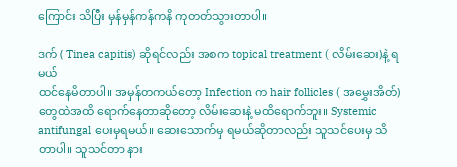ကြောင်း သိပြီး မှန်မှန်ကန်ကနိ ကုတတ်သွားတာပါ။

ဒက် ( Tinea capitis) ဆိုရင်လည်း အစက topical treatment ( လိမ်းဆေး)နဲ့ ရမယ်
ထင်နေမိတာပါ။ အမှန်တကယ်တော့ Infection က hair follicles ( အမွှေးအိတ်)တွေထဲအထိ ရောက်နေတာဆိုတော့ လိမ်းဆေးနဲ့ မထိရောက်ဘူး။ Systemic antifungal ပေးမှရမယ်။ ဆေးသောက်မှ ရမယ်ဆိုတာလည်း သူသင်ပေးမှ သိတာပါ။ သူသင်တာ နား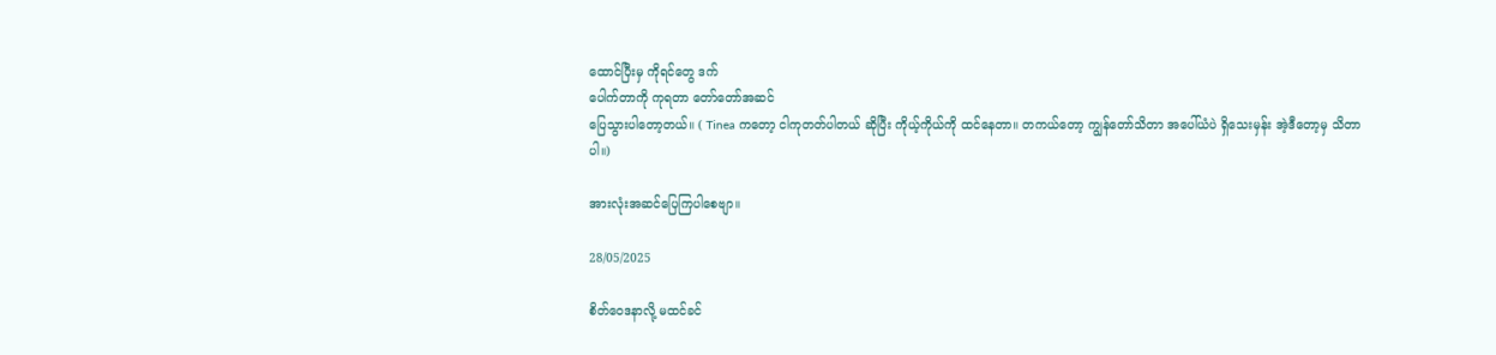ထောင်ပြီးမှ ကိုရင်တွေ ဒက်
ပေါက်တာကို ကုရတာ တော်တော်အဆင်
ပြေသွားပါတော့တယ်။ ( Tinea ကတော့ ငါကုတတ်ပါတယ် ဆိုပြီး ကိုယ့်ကိုယ်ကို ထင်နေတာ။ တကယ်တော့ ကျွန်တော်သိတာ အပေါ်ယံပဲ ရှိသေးမှန်း အဲ့ဒီတော့မှ သိတာပါ။)

အားလုံးအဆင်ပြေကြပါစေဗျာ။

28/05/2025

စိတ်ဝေဒနာလို့ မထင်ခင်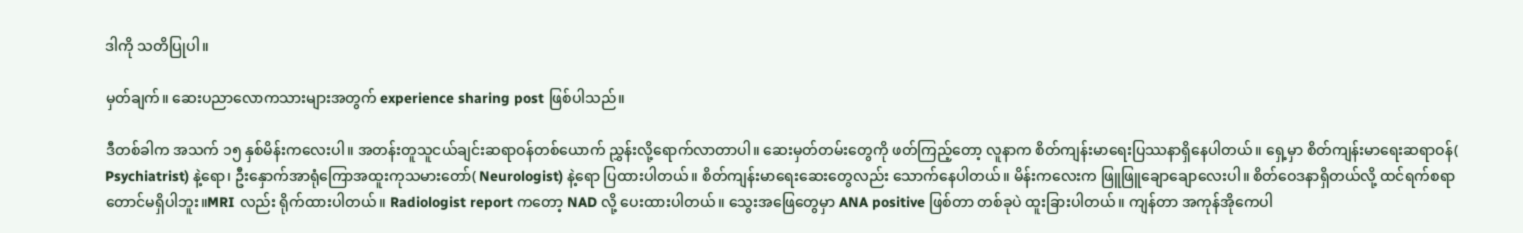ဒါကို သတိပြုပါ။

မှတ်ချက်။ ဆေးပညာလောကသားများအတွက် experience sharing post ဖြစ်ပါသည်။

ဒီတစ်ခါက အသက် ၁၅ နှစ်မိန်းကလေးပါ။ အတန်းတူသူငယ်ချင်းဆရာဝန်တစ်ယောက် ညွှန်းလို့ရောက်လာတာပါ။ ဆေးမှတ်တမ်းတွေကို ဖတ်ကြည့်တော့ လူနာက စိတ်ကျန်းမာရေးပြဿနာရှိနေပါတယ်။ ရှေ့မှာ စိတ်ကျန်းမာရေးဆရာဝန်( Psychiatrist) နဲ့ရော၊ ဦးနှောက်အာရုံကြောအထူးကုသမားတော်( Neurologist) နဲ့ရော ပြထားပါတယ်။ စိတ်ကျန်းမာရေးဆေးတွေလည်း သောက်နေပါတယ်။ မိန်းကလေးက ဖြူဖြူချောချောလေးပါ။ စိတ်ဝေဒနာရှိတယ်လို့ ထင်ရက်စရာတောင်မရှိပါဘူး။MRI လည်း ရိုက်ထားပါတယ်။ Radiologist report ကတော့ NAD လို့ ပေးထားပါတယ်။ သွေးအဖြေတွေမှာ ANA positive ဖြစ်တာ တစ်ခုပဲ ထူးခြားပါတယ်။ ကျန်တာ အကုန်အိုကေပါ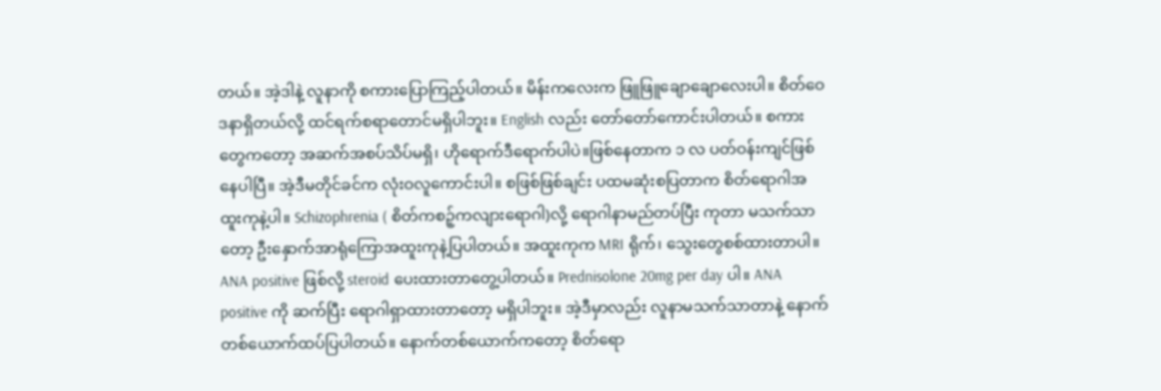တယ်။ အဲ့ဒါနဲ့ လူနာကို စကားပြောကြည့်ပါတယ်။ မိန်းကလေးက ဖြူဖြူချောချောလေးပါ။ စိတ်ဝေဒနာရှိတယ်လို့ ထင်ရက်စရာတောင်မရှိပါဘူး။ English လည်း တော်တော်ကောင်းပါတယ်။ စကားတွေကတော့ အဆက်အစပ်သိပ်မရှိ၊ ဟိုရောက်ဒီရောက်ပါပဲ။ဖြစ်နေတာက ၁ လ ပတ်ဝန်းကျင်ဖြစ်နေပါပြီ။ အဲ့ဒီမတိုင်ခင်က လုံးဝလူကောင်းပါ။ စဖြစ်ဖြစ်ချင်း ပထမဆုံးစပြတာက စိတ်ရောဂါအထူးကုနဲ့ပါ။ Schizophrenia ( စိတ်ကစဉ့်ကလျားရောဂါ)လို့ ရောဂါနာမည်တပ်ပြီး ကုတာ မသက်သာတော့ ဦးနှောက်အာရုံကြောအထူးကုနဲ့ပြပါတယ်။ အထူးကုက MRI ရိုက်၊ သွေးတွေစစ်ထားတာပါ။ ANA positive ဖြစ်လို့ steroid ပေးထားတာတွေ့ပါတယ်။ Prednisolone 20mg per day ပါ။ ANA positive ကို ဆက်ပြီး ရောဂါရှာထားတာတော့ မရှိပါဘူး။ အဲ့ဒီမှာလည်း လူနာမသက်သာတာနဲ့ နောက်တစ်ယောက်ထပ်ပြပါတယ်။ နောက်တစ်ယောက်ကတော့ စိတ်ရော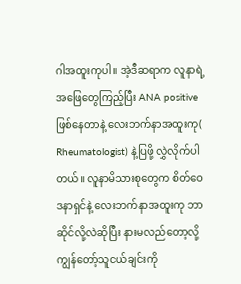ဂါအထူးကုပါ။ အဲ့ဒီဆရာက လူနာရဲ့ အဖြေတွေကြည့်ပြီး ANA positive ဖြစ်နေတာနဲ့ လေးဘက်နာအထူးကု( Rheumatologist) နဲ့ပြဖို့ လွှဲလိုက်ပါတယ်။ လူနာမိသားစုတွေက စိတ်ဝေဒနာရှင်နဲ့ လေးဘက်နာအထူးကု ဘာဆိုင်လို့လဲဆိုပြီး နားမလည်တော့လို့ ကျွန်တော့်သူငယ်ချင်းကို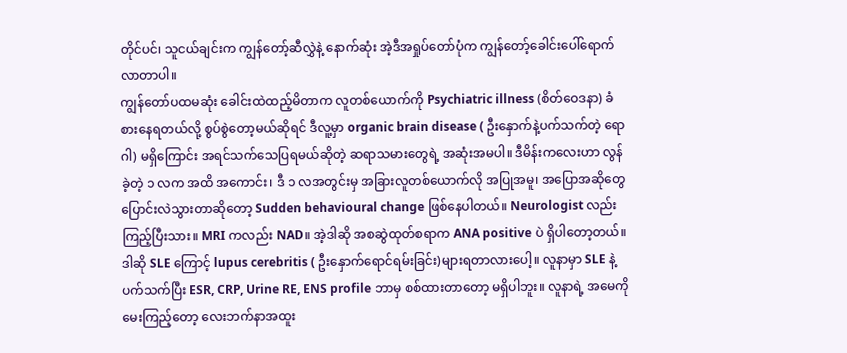တိုင်ပင်၊ သူငယ်ချင်းက ကျွန်တော့်ဆီလွှဲနဲ့ နောက်ဆုံး အဲ့ဒီအရှုပ်တော်ပုံက ကျွန်တော့်ခေါင်းပေါ်ရောက်လာတာပါ။
ကျွန်တော်ပထမဆုံး ခေါင်းထဲထည့်မိတာက လူတစ်ယောက်ကို Psychiatric illness (စိတ်ဝေဒနာ) ခံစားနေရတယ်လို့ စွပ်စွဲတော့မယ်ဆိုရင် ဒီလူ့မှာ organic brain disease ( ဦးနှောက်နဲ့ပက်သက်တဲ့ ရောဂါ) မရှိကြောင်း အရင်သက်သေပြရမယ်ဆိုတဲ့ ဆရာသမားတွေရဲ့ အဆုံးအမပါ။ ဒီမိန်းကလေးဟာ လွန်ခဲ့တဲ့ ၁ လက အထိ အကောင်း၊ ဒီ ၁ လအတွင်းမှ အခြားလူတစ်ယောက်လို အပြုအမူ၊ အပြောအဆိုတွေ ပြောင်းလဲသွားတာဆိုတော့ Sudden behavioural change ဖြစ်နေပါတယ်။ Neurologist လည်း ကြည့်ပြီးသား။ MRI ကလည်း NAD။ အဲ့ဒါဆို အစဆွဲထုတ်စရာက ANA positive ပဲ ရှိပါတော့တယ်။ ဒါဆို SLE ကြောင့် lupus cerebritis ( ဦးနှောက်ရောင်ရမ်းခြင်း)များရတာလားပေါ့။ လူနာမှာ SLE နဲ့ ပက်သက်ပြီး ESR, CRP, Urine RE, ENS profile ဘာမှ စစ်ထားတာတော့ မရှိပါဘူး။ လူနာရဲ့ အမေကို မေးကြည့်တော့ လေးဘက်နာအထူး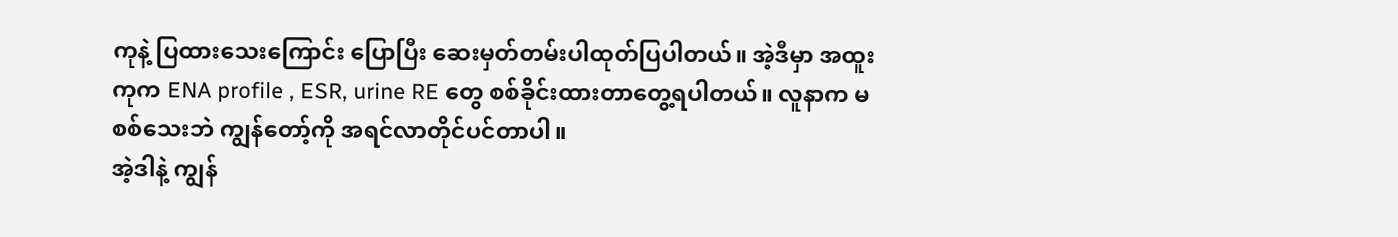ကုနဲ့ ပြထားသေးကြောင်း ပြောပြီး ဆေးမှတ်တမ်းပါထုတ်ပြပါတယ်။ အဲ့ဒီမှာ အထူးကုက ENA profile , ESR, urine RE တွေ စစ်ခိုင်းထားတာတွေ့ရပါတယ်။ လူနာက မစစ်သေးဘဲ ကျွန်တော့်ကို အရင်လာတိုင်ပင်တာပါ။
အဲ့ဒါနဲ့ ကျွန်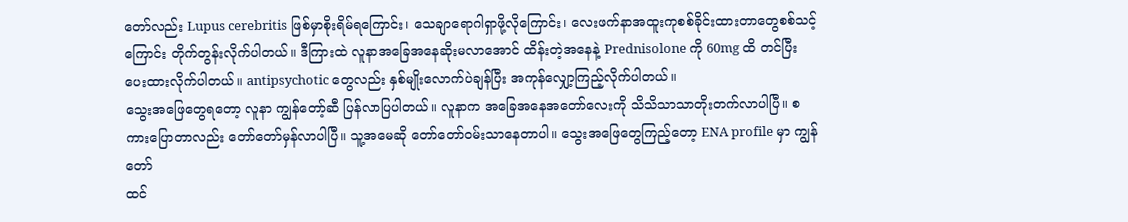တော်လည်း Lupus cerebritis ဖြစ်မှာစိုးရိမ်ရကြောင်း၊ သေချာရောဂါရှာဖို့လိုကြောင်း၊ လေးဖက်နာအထူးကုစစ်ခိုင်းထားတာတွေစစ်သင့်ကြောင်း တိုက်တွန်းလိုက်ပါတယ်။ ဒီကြားထဲ လူနာအခြေအနေဆိုးမလာအောင် ထိန်းတဲ့အနေနဲ့ Prednisolone ကို 60mg ထိ တင်ပြီး ပေးထားလိုက်ပါတယ်။ antipsychotic တွေလည်း နှစ်မျိုးလောက်ပဲချန်ပြီး အကုန်လျှော့ကြည့်လိုက်ပါတယ်။
သွေးအဖြေတွေရတော့ လူနာ ကျွန်တော့်ဆီ ပြန်လာပြပါတယ်။ လူနာက အခြေအနေအတော်လေးကို သိသိသာသာတိုးတက်လာပါပြီ။ စကားပြောတာလည်း တော်တော်မှန်လာပါပြီ။ သူ့အမေဆို တော်တော်ဝမ်းသာနေတာပါ။ သွေးအဖြေတွေကြည့်တော့ ENA profile မှာ ကျွန်တော်
ထင်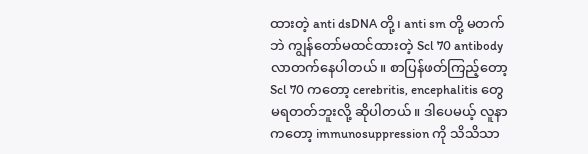ထားတဲ့ anti dsDNA တို့၊ anti sm တို့ မတက်ဘဲ ကျွန်တော်မထင်ထားတဲ့ Scl 70 antibody လာတက်နေပါတယ်။ စာပြန်ဖတ်ကြည့်တော့ Scl 70 ကတော့ cerebritis, encephalitis တွေ မရတတ်ဘူးလို့ ဆိုပါတယ်။ ဒါပေမယ့် လူနာကတော့ immunosuppression ကို သိသိသာ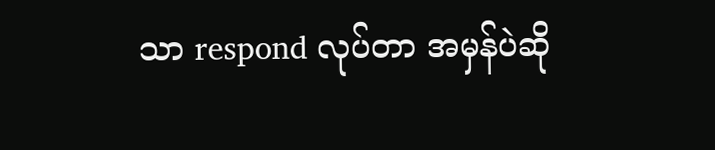သာ respond လုပ်တာ အမှန်ပဲဆို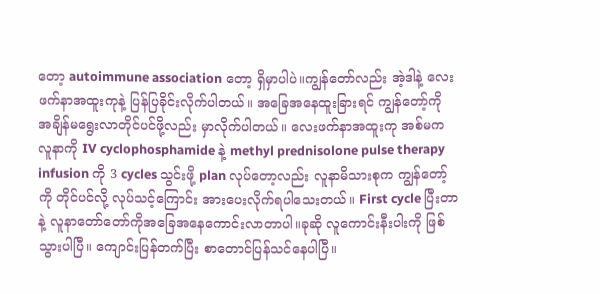တော့ autoimmune association တော့ ရှိမှာပါပဲ။ကျွန်တော်လည်း အဲ့ဒါနဲ့ လေးဖက်နာအထူးကုနဲ့ ပြန်ပြခိုင်းလိုက်ပါတယ်။ အခြေအနေထူးခြားရင် ကျွန်တော့်ကို အချိန်မရွေးလာတိုင်ပင်ဖို့လည်း မှာလိုက်ပါတယ်။ လေးဖက်နာအထူးကု အစ်မက လူနာကို IV cyclophosphamide နဲ့ methyl prednisolone pulse therapy infusion ကို 3 cycles သွင်းဖို့ plan လုပ်တော့လည်း လူနာမိသားစုက ကျွန်တော့်ကို တိုင်ပင်လို့ လုပ်သင့်ကြောင်း အားပေးလိုက်ရပါသေးတယ်။ First cycle ပြီးတာနဲ့ လူနာတော်တော်ကိုအခြေအနေကောင်းလာတာပါ။ခုဆို လူကောင်းနီးပါးကို ဖြစ်သွားပါပြီ။ ကျောင်းပြန်တက်ပြီး စာတောင်ပြန်သင်နေပါပြီ။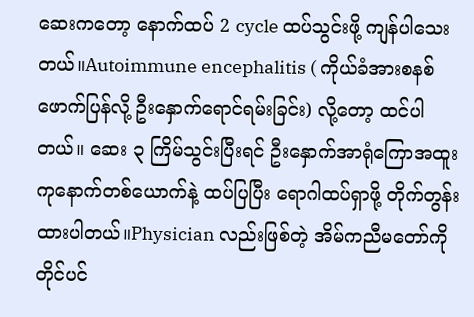ဆေးကတော့ နောက်ထပ် 2 cycle ထပ်သွင်းဖို့ ကျန်ပါသေးတယ်။Autoimmune encephalitis ( ကိုယ်ခံအားစနစ်ဖောက်ပြန်လို့ ဦးနှောက်ရောင်ရမ်းခြင်း) လို့တော့ ထင်ပါတယ်။ ဆေး ၃ ကြိမ်သွင်းပြီးရင် ဦးနှောက်အာရုံကြောအထူးကုနောက်တစ်ယောက်နဲ့ ထပ်ပြပြီး ရောဂါထပ်ရှာဖို့ တိုက်တွန်းထားပါတယ်။Physician လည်းဖြစ်တဲ့ အိမ်ကညီမတော်ကိုတိုင်ပင်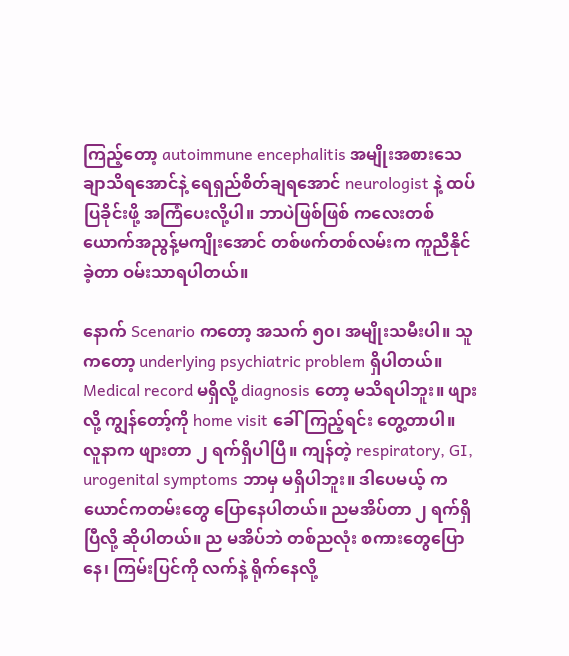ကြည့်တော့ autoimmune encephalitis အမျိုးအစားသေချာသိရအောင်နဲ့ ရေရှည်စိတ်ချရအောင် neurologist နဲ့ ထပ်ပြခိုင်းဖို့ အကြံပေးလို့ပါ။ ဘာပဲဖြစ်ဖြစ် ကလေးတစ်ယောက်အညွန့်မကျိုးအောင် တစ်ဖက်တစ်လမ်းက ကူညီနိုင်ခဲ့တာ ဝမ်းသာရပါတယ်။

နောက် Scenario ကတော့ အသက် ၅၀၊ အမျိုးသမီးပါ။ သူကတော့ underlying psychiatric problem ရှိပါတယ်။ Medical record မရှိလို့ diagnosis တော့ မသိရပါဘူး။ ဖျားလို့ ကျွန်တော့်ကို home visit ခေါ်ကြည့်ရင်း တွေ့တာပါ။
လူနာက ဖျားတာ ၂ ရက်ရှိပါပြီ။ ကျန်တဲ့ respiratory, GI, urogenital symptoms ဘာမှ မရှိပါဘူး။ ဒါပေမယ့် ကယောင်ကတမ်းတွေ ပြောနေပါတယ်။ ညမအိပ်တာ ၂ ရက်ရှိပြီလို့ ဆိုပါတယ်။ ည မအိပ်ဘဲ တစ်ညလုံး စကားတွေပြောနေ၊ ကြမ်းပြင်ကို လက်နဲ့ ရိုက်နေလို့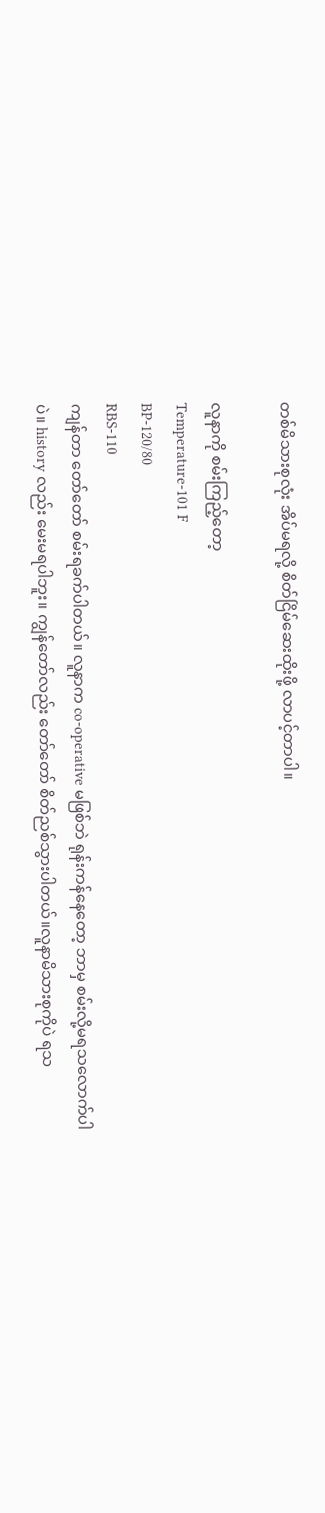တစ်မိသားစုလုံး အိပ်မရလို့ စိတ်ငြိမ်ဆေးထိုးဖို့ လာပင့်တာပါ။

လူနာကို စမ်းကြည့်တော့
Temperature-101 F
BP-120/80
RBS-110
ကျန်တာ တော်တော် စမ်းရခက်ပါတယ်။ လူနာက co-operative မဖြစ်ဘဲ ရုန်းကန်နေတော့ ဘာမှ စမ်းလို့မရသလောက်ပါပဲ။ history လည်း မေးမရပါဘူး။ ကျွန်တော်လည်း တော်တော် စိတ်ညစ်သွားပါတယ်။လူနာမိသားစုကိုပဲ ရသ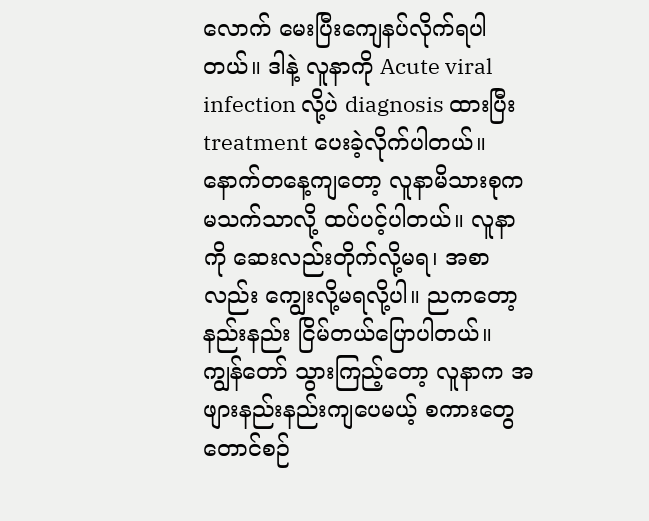လောက် မေးပြီးကျေနပ်လိုက်ရပါတယ်။ ဒါနဲ့ လူနာကို Acute viral infection လို့ပဲ diagnosis ထားပြီး treatment ပေးခဲ့လိုက်ပါတယ်။
နောက်တနေ့ကျတော့ လူနာမိသားစုက မသက်သာလို့ ထပ်ပင့်ပါတယ်။ လူနာကို ဆေးလည်းတိုက်လို့မရ၊ အစာလည်း ကျွေးလို့မရလို့ပါ။ ညကတော့ နည်းနည်း ငြိမ်တယ်ပြောပါတယ်။ ကျွန်တော် သွားကြည့်တော့ လူနာက အဖျားနည်းနည်းကျပေမယ့် စကားတွေ တောင်စဉ်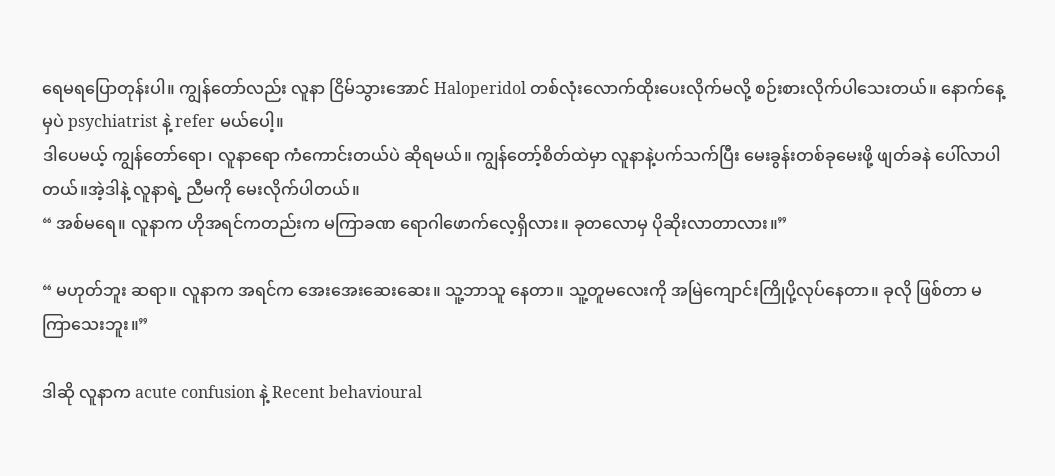ရေမရပြောတုန်းပါ။ ကျွန်တော်လည်း လူနာ ငြိမ်သွားအောင် Haloperidol တစ်လုံးလောက်ထိုးပေးလိုက်မလို့ စဉ်းစားလိုက်ပါသေးတယ်။ နောက်နေ့မှပဲ psychiatrist နဲ့ refer မယ်ပေါ့။
ဒါပေမယ့် ကျွန်တော်ရော၊ လူနာရော ကံကောင်းတယ်ပဲ ဆိုရမယ်။ ကျွန်တော့်စိတ်ထဲမှာ လူနာနဲ့ပက်သက်ပြီး မေးခွန်းတစ်ခုမေးဖို့ ဖျတ်ခနဲ ပေါ်လာပါတယ်။အဲ့ဒါနဲ့ လူနာရဲ့ ညီမကို မေးလိုက်ပါတယ်။
“ အစ်မရေ။ လူနာက ဟိုအရင်ကတည်းက မကြာခဏ ရောဂါဖောက်လေ့ရှိလား။ ခုတလောမှ ပိုဆိုးလာတာလား။”

“ မဟုတ်ဘူး ဆရာ။ လူနာက အရင်က အေးအေးဆေးဆေး။ သူ့ဘာသူ နေတာ။ သူ့တူမလေးကို အမြဲကျောင်းကြိုပို့လုပ်နေတာ။ ခုလို ဖြစ်တာ မကြာသေးဘူး။”

ဒါဆို လူနာက acute confusion နဲ့ Recent behavioural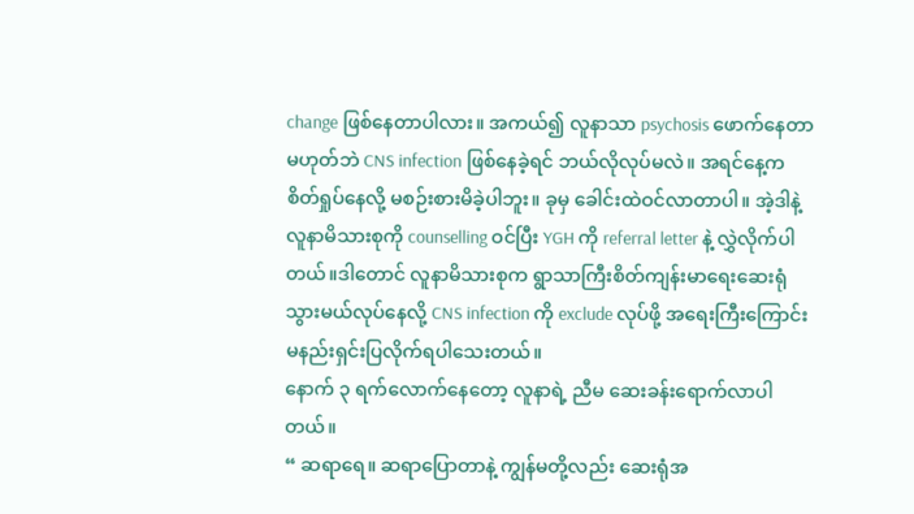change ဖြစ်နေတာပါလား။ အကယ်၍ လူနာသာ psychosis ဖောက်နေတာ မဟုတ်ဘဲ CNS infection ဖြစ်နေခဲ့ရင် ဘယ်လိုလုပ်မလဲ။ အရင်နေ့က စိတ်ရှုပ်နေလို့ မစဉ်းစားမိခဲ့ပါဘူး။ ခုမှ ခေါင်းထဲဝင်လာတာပါ။ အဲ့ဒါနဲ့ လူနာမိသားစုကို counselling ဝင်ပြီး YGH ကို referral letter နဲ့ လွှဲလိုက်ပါတယ်။ဒါတောင် လူနာမိသားစုက ရွာသာကြီးစိတ်ကျန်းမာရေးဆေးရုံသွားမယ်လုပ်နေလို့ CNS infection ကို exclude လုပ်ဖို့ အရေးကြီးကြောင်း မနည်းရှင်းပြလိုက်ရပါသေးတယ်။
နောက် ၃ ရက်လောက်နေတော့ လူနာရဲ့ ညီမ ဆေးခန်းရောက်လာပါတယ်။
“ ဆရာရေ။ ဆရာပြောတာနဲ့ ကျွန်မတို့လည်း ဆေးရုံအ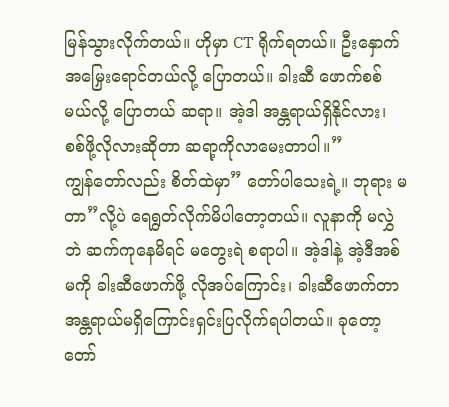မြန်သွားလိုက်တယ်။ ဟိုမှာ CT ရိုက်ရတယ်။ ဦးနှောက် အမြှေးရောင်တယ်လို့ ပြောတယ်။ ခါးဆီ ဖောက်စစ်မယ်လို့ ပြောတယ် ဆရာ။ အဲ့ဒါ အန္တရာယ်ရှိနိုင်လား၊ စစ်ဖို့လိုလားဆိုတာ ဆရာ့ကိုလာမေးတာပါ။”
ကျွန်တော်လည်း စိတ်ထဲမှာ” တော်ပါသေးရဲ့။ ဘုရား မ တာ”လို့ပဲ ရေရွတ်လိုက်မိပါတော့တယ်။ လူနာကို မလွှဲဘဲ ဆက်ကုနေမိရင် မတွေးရဲ စရာပါ။ အဲ့ဒါနဲ့ အဲ့ဒီအစ်မကို ခါးဆီဖောက်ဖို့ လိုအပ်ကြောင်း၊ ခါးဆီဖောက်တာ အန္တရာယ်မရှိကြောင်းရှင်းပြလိုက်ရပါတယ်။ ခုတော့ တော်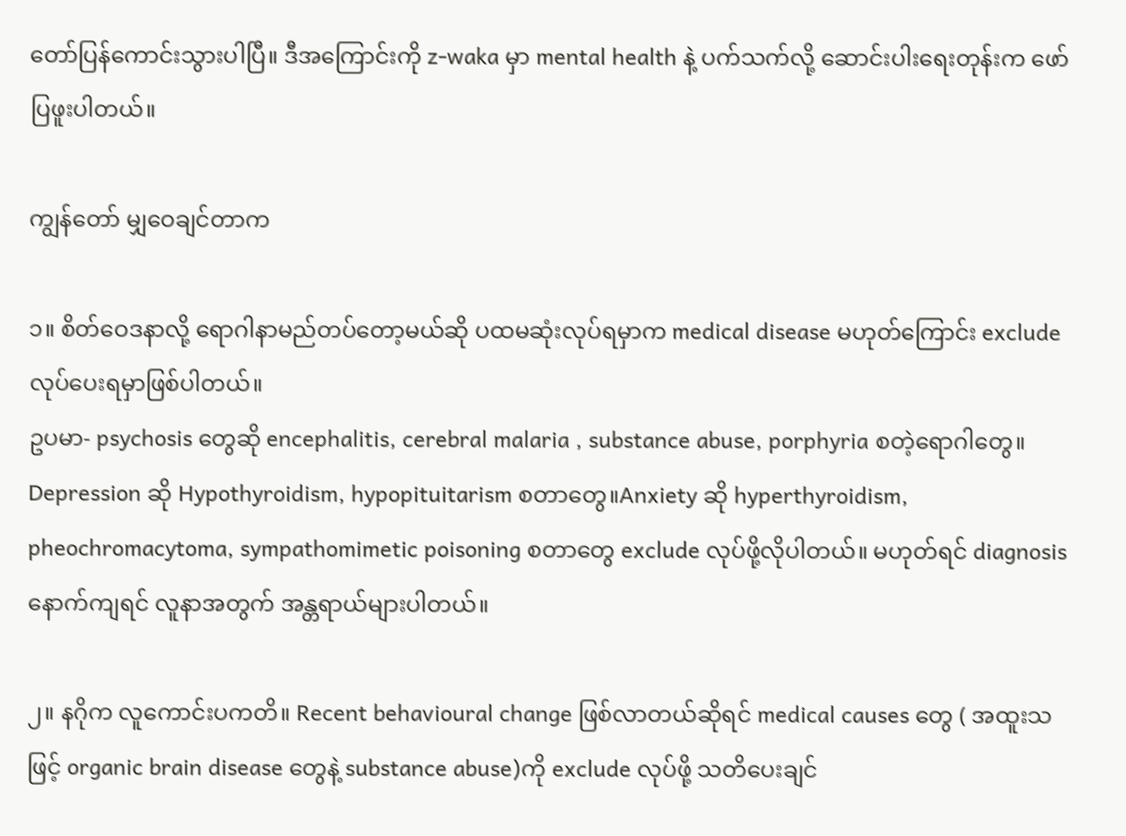တော်ပြန်ကောင်းသွားပါပြီ။ ဒီအကြောင်းကို z-waka မှာ mental health နဲ့ ပက်သက်လို့ ဆောင်းပါးရေးတုန်းက ဖော်ပြဖူးပါတယ်။

ကျွန်တော် မျှဝေချင်တာက

၁။ စိတ်ဝေဒနာလို့ ရောဂါနာမည်တပ်တော့မယ်ဆို ပထမဆုံးလုပ်ရမှာက medical disease မဟုတ်ကြောင်း exclude လုပ်ပေးရမှာဖြစ်ပါတယ်။
ဥပမာ- psychosis တွေဆို encephalitis, cerebral malaria , substance abuse, porphyria စတဲ့ရောဂါတွေ။ Depression ဆို Hypothyroidism, hypopituitarism စတာတွေ။Anxiety ဆို hyperthyroidism, pheochromacytoma, sympathomimetic poisoning စတာတွေ exclude လုပ်ဖို့လိုပါတယ်။ မဟုတ်ရင် diagnosis နောက်ကျရင် လူနာအတွက် အန္တရာယ်များပါတယ်။

၂။ နဂိုက လူကောင်းပကတိ။ Recent behavioural change ဖြစ်လာတယ်ဆိုရင် medical causes တွေ ( အထူးသဖြင့် organic brain disease တွေနဲ့ substance abuse)ကို exclude လုပ်ဖို့ သတိပေးချင်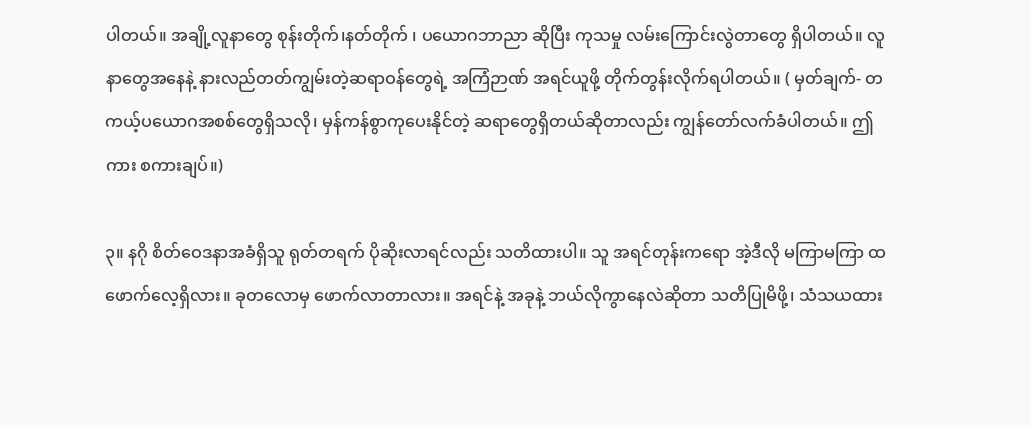ပါတယ်။ အချို့လူနာတွေ စုန်းတိုက်၊နတ်တိုက် ၊ ပယောဂဘာညာ ဆိုပြီး ကုသမှု လမ်းကြောင်းလွဲတာတွေ ရှိပါတယ်။ လူနာတွေအနေနဲ့ နားလည်တတ်ကျွမ်းတဲ့ဆရာဝန်တွေရဲ့ အကြံဉာဏ် အရင်ယူဖို့ တိုက်တွန်းလိုက်ရပါတယ်။ ( မှတ်ချက်- တကယ့်ပယောဂအစစ်တွေရှိသလို၊ မှန်ကန်စွာကုပေးနိုင်တဲ့ ဆရာတွေရှိတယ်ဆိုတာလည်း ကျွန်တော်လက်ခံပါတယ်။ ဤကား စကားချပ်။)

၃။ နဂို စိတ်ဝေဒနာအခံရှိသူ ရုတ်တရက် ပိုဆိုးလာရင်လည်း သတိထားပါ။ သူ အရင်တုန်းကရော အဲ့ဒီလို မကြာမကြာ ထဖောက်လေ့ရှိလား။ ခုတလောမှ ဖောက်လာတာလား။ အရင်နဲ့ အခုနဲ့ ဘယ်လိုကွာနေလဲဆိုတာ သတိပြုမိဖို့၊ သံသယထား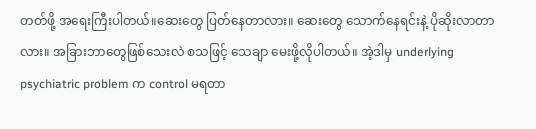တတ်ဖို့ အရေးကြီးပါတယ်။ဆေးတွေ ပြတ်နေတာလား။ ဆေးတွေ သောက်နေရင်းနဲ့ ပိုဆိုးလာတာလား။ အခြားဘာတွေဖြစ်သေးလဲ စသဖြင့် သေချာ မေးဖို့လိုပါတယ်။ အဲ့ဒါမှ underlying psychiatric problem က control မရတာ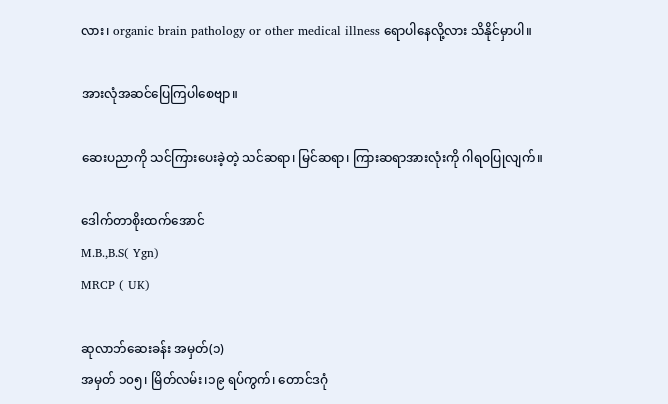လား၊ organic brain pathology or other medical illness ရောပါနေလို့လား သိနိုင်မှာပါ။

အားလုံအဆင်ပြေကြပါစေဗျာ။

ဆေးပညာကို သင်ကြားပေးခဲ့တဲ့ သင်ဆရာ၊ မြင်ဆရာ၊ ကြားဆရာအားလုံးကို ဂါရဝပြုလျက်။

ဒေါက်တာစိုးထက်အောင်
M.B.,B.S( Ygn)
MRCP ( UK)

ဆုလာဘ်ဆေးခန်း အမှတ်(၁)
အမှတ် ၁၀၅၊ မြိတ်လမ်း၊၁၉ ရပ်ကွက်၊ တောင်ဒဂုံ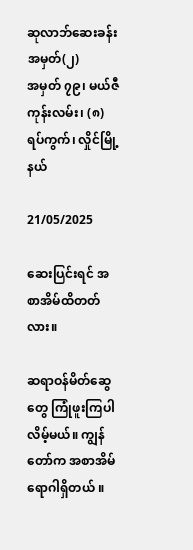ဆုလာဘ်ဆေးခန်း အမှတ်(၂)
အမှတ် ၇၉၊ မယ်ဇီကုန်းလမ်း၊ (၈) ရပ်ကွက်၊ လှိုင်မြို့နယ်

21/05/2025

ဆေးပြင်းရင် အစာအိမ်ထိတတ်လား။

ဆရာဝန်မိတ်ဆွေတွေ ကြုံဖူးကြပါလိမ့်မယ်။ ကျွန်တော်က အစာအိမ်ရောဂါရှိတယ် ။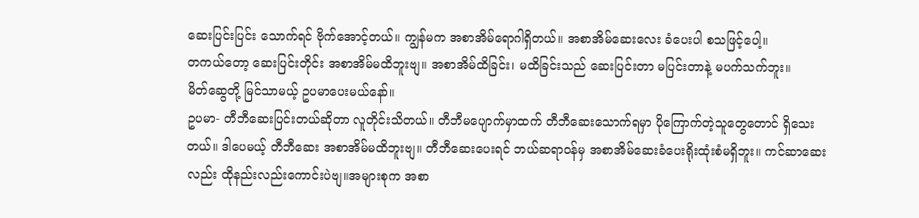ဆေးပြင်းပြင်း သောက်ရင် ဗိုက်အောင့်တယ်။ ကျွန်မက အစာအိမ်ရောဂါရှိတယ်။ အစာအိမ်ဆေးလေး ခံပေးပါ စသဖြင့်ပေါ့။
တကယ်တော့ ဆေးပြင်းတိုင်း အစာအိမ်မထိဘူးဗျ။ အစာအိမ်ထိခြင်း၊ မထိခြင်းသည် ဆေးပြင်းတာ မပြင်းတာနဲ့ မပက်သက်ဘူး။
မိတ်ဆွေတို့ မြင်သာမယ့် ဥပမာပေးမယ်နော်။
ဥပမာ- တီဘီဆေးပြင်းတယ်ဆိုတာ လူတိုင်းသိတယ်။ တီဘီမပျောက်မှာထက် တီဘီဆေးသောက်ရမှာ ပိုကြောက်တဲ့သူတွေတောင် ရှိသေးတယ်။ ဒါပေမယ့် တီဘီဆေး အစာအိမ်မထိဘူးဗျ။ တီဘီဆေးပေးရင် ဘယ်ဆရာဝန်မှ အစာအိမ်ဆေးခံပေးရိုးထုံးစံမရှိဘူး။ ကင်ဆာဆေးလည်း ထိုနည်းလည်းကောင်းပဲဗျ။အများစုက အစာ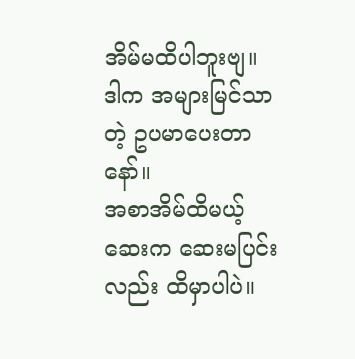အိမ်မထိပါဘူးဗျ။ ဒါက အများမြင်သာတဲ့ ဥပမာပေးတာနော်။
အစာအိမ်ထိမယ့်ဆေးက ဆေးမပြင်းလည်း ထိမှာပါပဲ။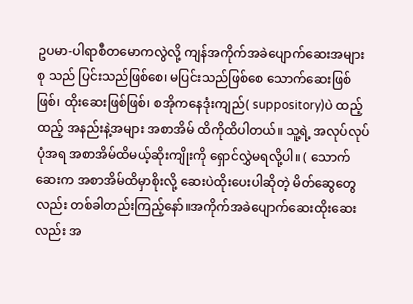ဥပမာ-ပါရာစီတမောကလွဲလို့ ကျန်အကိုက်အခဲပျောက်ဆေးအများစု သည် ပြင်းသည်ဖြစ်စေ၊ မပြင်းသည်ဖြစ်စေ သောက်ဆေးဖြစ်ဖြစ်၊ ထိုးဆေးဖြစ်ဖြစ်၊ စအိုကနေဒုံးကျည်( suppository)ပဲ ထည့်ထည့် အနည်းနဲ့အများ အစာအိမ် ထိကိုထိပါတယ်။ သူ့ရဲ့ အလုပ်လုပ်ပုံအရ အစာအိမ်ထိမယ့်ဆိုးကျိုးကို ရှောင်လွှဲမရလို့ပါ။ ( သောက်ဆေးက အစာအိမ်ထိမှာစိုးလို့ ဆေးပဲထိုးပေးပါဆိုတဲ့ မိတ်ဆွေတွေလည်း တစ်ခါတည်းကြည့်နော်။အကိုက်အခဲပျောက်ဆေးထိုးဆေးလည်း အ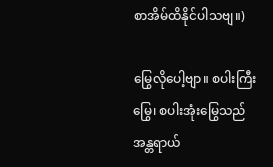စာအိမ်ထိနိုင်ပါသဗျ။)

မြွေလိုပေါ့ဗျာ။ စပါးကြီးမြွေ၊ စပါးအုံးမြွေသည် အန္တရာယ်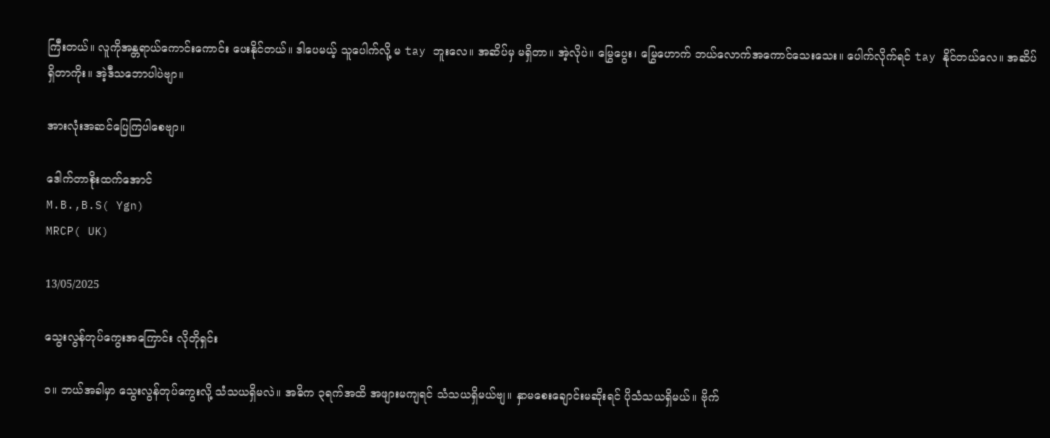ကြီးတယ်။ လူကိုအန္တရာယ်ကောင်းကောင်း ပေးနိုင်တယ်။ ဒါပေမယ့် သူပေါက်လို့ မ tay ဘူးလေ။ အဆိပ်မှ မရှိတာ။ အဲ့လိုပဲ။ မြွေပွေး၊ မြွေဟောက် ဘယ်လောက်အကောင်သေးသေး။ ပေါက်လိုက်ရင် tay နိုင်တယ်လေ။ အဆိပ်ရှိတာကိုး။ အဲ့ဒီသဘောပါပဲဗျာ။

အားလုံးအဆင်ပြေကြပါစေဗျာ။

ဒေါက်တာစိုးထက်အောင်
M.B.,B.S( Ygn)
MRCP( UK)

13/05/2025

သွေးလွန်တုပ်ကွေးအကြောင်း လိုတိုရှင်း

၁။ ဘယ်အခါမှာ သွေးလွန်တုပ်ကွေးလို့ သံသယရှိမလဲ။ အဓိက ၃ရက်အထိ အဖျားမကျရင် သံသယရှိမယ်ဗျ။ နှာမစေးချောင်းမဆိုးရင် ပိုသံသယရှိမယ်။ ဗိုက်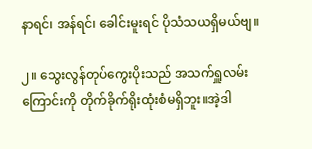နာရင်၊ အန်ရင်၊ ခေါင်းမူးရင် ပိုသံသယရှိမယ်ဗျ။

၂။ သွေးလွန်တုပ်ကွေးပိုးသည် အသက်ရှူလမ်းကြောင်းကို တိုက်ခိုက်ရိုးထုံးစံမရှိဘူး။အဲ့ဒါ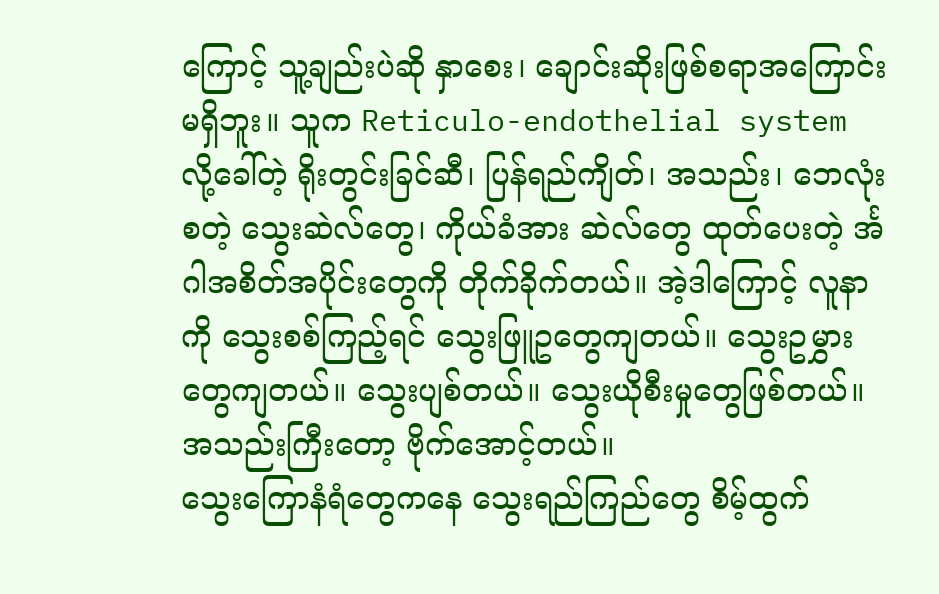ကြောင့် သူ့ချည်းပဲဆို နှာစေး၊ ချောင်းဆိုးဖြစ်စရာအကြောင်းမရှိဘူး။ သူက Reticulo-endothelial system လို့ခေါ်တဲ့ ရိုးတွင်းခြင်ဆီ၊ ပြန်ရည်ကျိတ်၊ အသည်း၊ ဘေလုံးစတဲ့ သွေးဆဲလ်တွေ၊ ကိုယ်ခံအား ဆဲလ်တွေ ထုတ်ပေးတဲ့ င်္အဂါအစိတ်အပိုင်းတွေကို တိုက်ခိုက်တယ်။ အဲ့ဒါကြောင့် လူနာကို သွေးစစ်ကြည့်ရင် သွေးဖြူဥတွေကျတယ်။ သွေးဥမွှားတွေကျတယ်။ သွေးပျစ်တယ်။ သွေးယိုစီးမှုတွေဖြစ်တယ်။ အသည်းကြီးတော့ ဗိုက်အောင့်တယ်။
သွေးကြောနံရံတွေကနေ သွေးရည်ကြည်တွေ စိမ့်ထွက်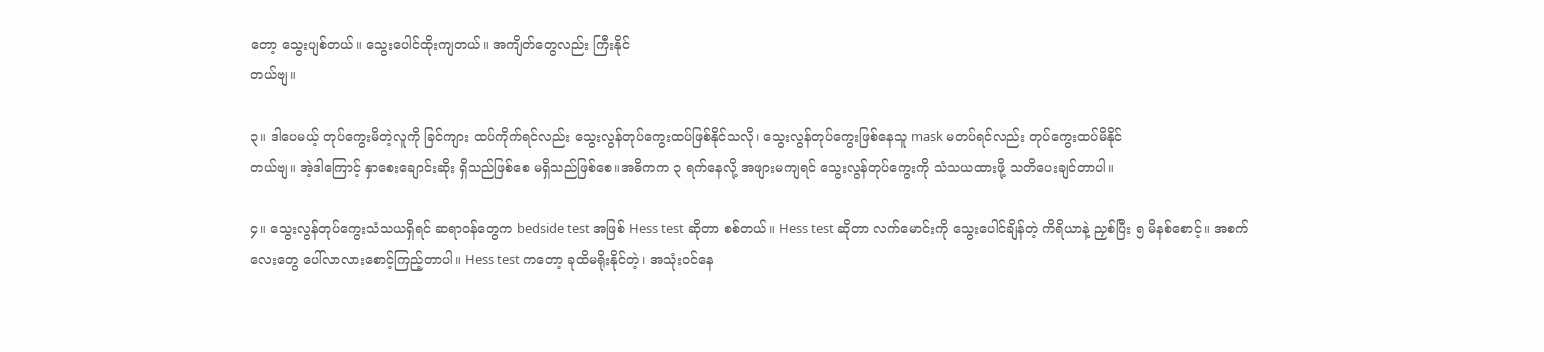တော့ သွေးပျစ်တယ်။ သွေးပေါင်ထိုးကျတယ်။ အကျိတ်တွေလည်း ကြီးနိုင်
တယ်ဗျ။

၃။ ဒါပေမယ့် တုပ်ကွေးမိတဲ့လူကို ခြင်ကျား ထပ်ကိုက်ရင်လည်း သွေးလွန်တုပ်ကွေးထပ်ဖြစ်နိုင်သလို၊ သွေးလွန်တုပ်ကွေးဖြစ်နေသူ mask မတပ်ရင်လည်း တုပ်ကွေးထပ်မိနိုင်
တယ်ဗျ။ အဲ့ဒါကြောင့် နှာစေးချောင်းဆိုး ရှိသည်ဖြစ်စေ မရှိသည်ဖြစ်စေ။အဓိကက ၃ ရက်နေလို့ အဖျားမကျရင် သွေးလွန်တုပ်ကွေးကို သံသယထားဖို့ သတိပေးချင်တာပါ။

၄။ သွေးလွန်တုပ်ကွေးသံသယရှိရင် ဆရာဝန်တွေက bedside test အဖြစ် Hess test ဆိုတာ စစ်တယ်။ Hess test ဆိုတာ လက်မောင်းကို သွေးပေါင်ချိန်တဲ့ ကိရိယာနဲ့ ညှစ်ပြီး ၅ မိနစ်စောင့်။ အစက်လေးတွေ ပေါ်လာလားစောင့်ကြည့်တာပါ။ Hess test ကတော့ ခုထိမရိုးနိုင်တဲ့၊ အသုံးဝင်နေ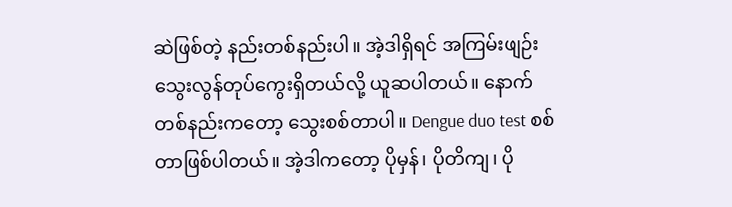ဆဲဖြစ်တဲ့ နည်းတစ်နည်းပါ။ အဲ့ဒါရှိရင် အကြမ်းဖျဉ်း သွေးလွန်တုပ်ကွေးရှိတယ်လို့ ယူဆပါတယ်။ နောက်တစ်နည်းကတော့ သွေးစစ်တာပါ။ Dengue duo test စစ်တာဖြစ်ပါတယ်။ အဲ့ဒါကတော့ ပိုမှန်၊ ပိုတိကျ၊ ပို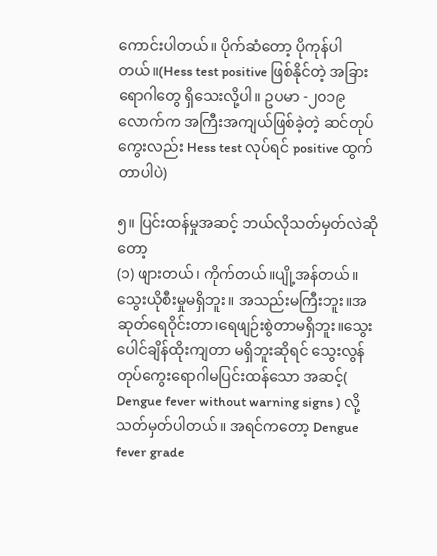ကောင်းပါတယ်။ ပိုက်ဆံတော့ ပိုကုန်ပါတယ်။(Hess test positive ဖြစ်နိုင်တဲ့ အခြားရောဂါတွေ ရှိသေးလို့ပါ။ ဥပမာ -၂၀၁၉ လောက်က အကြီးအကျယ်ဖြစ်ခဲ့တဲ့ ဆင်တုပ်ကွေးလည်း Hess test လုပ်ရင် positive ထွက်တာပါပဲ)

၅။ ပြင်းထန်မှုအဆင့် ဘယ်လိုသတ်မှတ်လဲဆိုတော့
(၁) ဖျားတယ်၊ ကိုက်တယ်။ပျို့အန်တယ်။ သွေးယိုစီးမှုမရှိဘူး။ အသည်းမကြီးဘူး။အဆုတ်ရေဝိုင်းတာ၊ရေဖျဉ်းစွဲတာမရှိဘူး။သွေးပေါင်ချိန်ထိုးကျတာ မရှိဘူးဆိုရင် သွေးလွန်တုပ်ကွေးရောဂါမပြင်းထန်သော အဆင့်( Dengue fever without warning signs ) လို့ သတ်မှတ်ပါတယ်။ အရင်ကတော့ Dengue fever grade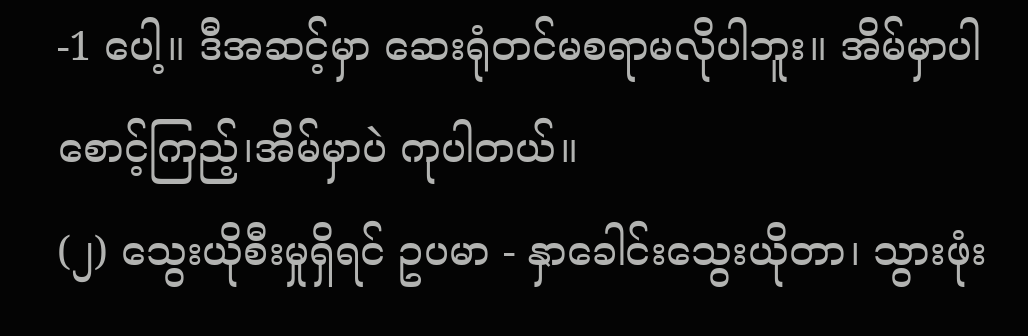-1 ပေါ့။ ဒီအဆင့်မှာ ဆေးရုံတင်မစရာမလိုပါဘူး။ အိမ်မှာပါ စောင့်ကြည့်၊အိမ်မှာပဲ ကုပါတယ်။
(၂) သွေးယိုစီးမှုရှိရင် ဥပမာ - နှာခေါင်းသွေးယိုတာ၊ သွားဖုံး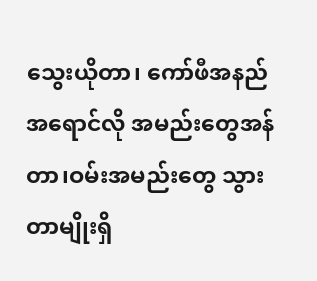သွေးယိုတာ၊ ကော်ဖီအနည်အရောင်လို အမည်းတွေအန်တာ၊ဝမ်းအမည်းတွေ သွားတာမျိုးရှိ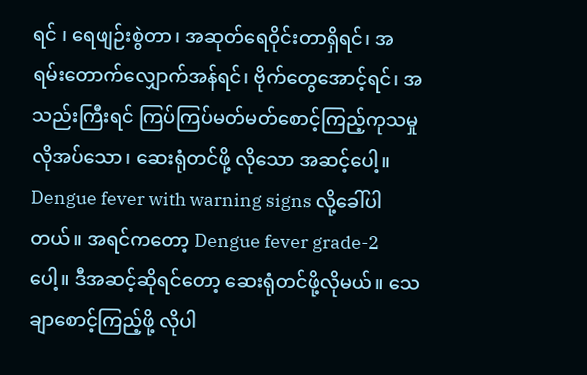ရင် ၊ ရေဖျဉ်းစွဲတာ၊ အဆုတ်ရေဝိုင်းတာရှိရင်၊ အရမ်းတောက်လျှောက်အန်ရင်၊ ဗိုက်တွေအောင့်ရင်၊ အသည်းကြီးရင် ကြပ်ကြပ်မတ်မတ်စောင့်ကြည့်ကုသမှု လိုအပ်သော၊ ဆေးရုံတင်ဖို့ လိုသော အဆင့်ပေါ့။ Dengue fever with warning signs လို့ခေါ်ပါတယ်။ အရင်ကတော့ Dengue fever grade-2 ပေါ့။ ဒီအဆင့်ဆိုရင်တော့ ဆေးရုံတင်ဖို့လိုမယ်။ သေချာစောင့်ကြည့်ဖို့ လိုပါ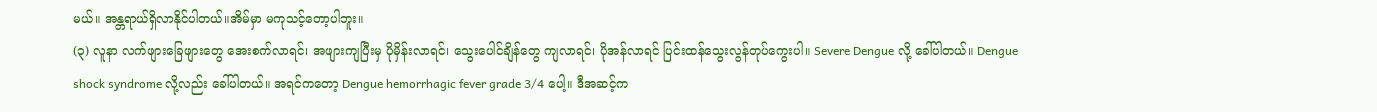မယ်။ အန္တရာယ်ရှိလာနိုင်ပါတယ်။အိမ်မှာ မကုသင့်တော့ပါဘူး။
(၃) လူနာ လက်ဖျားခြေဖျားတွေ အေးစက်လာရင်၊ အဖျားကျပြီးမှ ပိုမှိန်းလာရင်၊ သွေးပေါင်ချိန်တွေ ကျလာရင်၊ ပိုအန်လာရင် ပြင်းထန်သွေးလွန်တုပ်ကွေးပါ။ Severe Dengue လို့ ခေါ်ပါတယ်။ Dengue shock syndrome လို့လည်း ခေါ်ပါတယ်။ အရင်ကတော့ Dengue hemorrhagic fever grade 3/4 ပေါ့။ ဒီအဆင့်က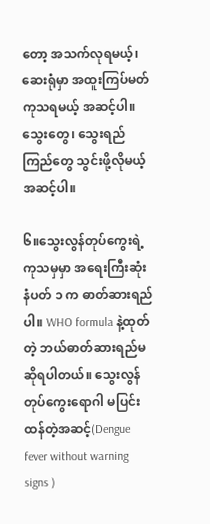တော့ အသက်လုရမယ့်၊ ဆေးရုံမှာ အထူးကြပ်မတ်ကုသရမယ့် အဆင့်ပါ။ သွေးတွေ၊ သွေးရည်ကြည်တွေ သွင်းဖို့လိုမယ့်အဆင့်ပါ။

၆။သွေးလွန်တုပ်ကွေးရဲ့ ကုသမှမှာ အရေးကြီးဆုံး နံပတ် ၁ က ဓာတ်ဆားရည်ပါ။ WHO formula နဲ့ထုတ်တဲ့ ဘယ်ဓာတ်ဆားရည်မဆိုရပါတယ်။ သွေးလွန်တုပ်ကွေးရောဂါ မပြင်းထန်တဲ့အဆင့်(Dengue fever without warning signs )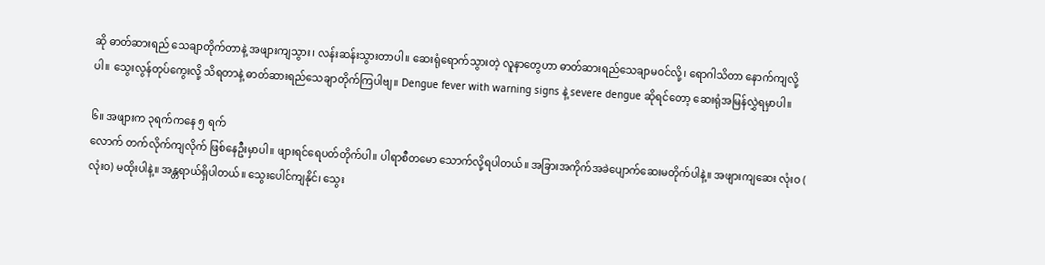ဆို ဓာတ်ဆားရည် သေချာတိုက်တာနဲ့ အဖျားကျသွား၊ လန်းဆန်းသွားတာပါ။ ဆေးရုံရောက်သွားတဲ့ လူနာတွေဟာ ဓာတ်ဆားရည်သေချာမဝင်လို့၊ ရောဂါသိတာ နောက်ကျလို့ပါ။ သွေးလွန်တုပ်ကွေးလို့ သိရတာနဲ့ ဓာတ်ဆားရည်သေချာတိုက်ကြပါဗျ။ Dengue fever with warning signs နဲ့ severe dengue ဆိုရင်တော့ ဆေးရုံအမြန်လွှဲရမှာပါ။

၆။ အဖျားက ၃ရက်ကနေ ၅ ရက်
လောက် တက်လိုက်ကျလိုက် ဖြစ်နေဦးမှာပါ။ ဖျားရင်ရေပတ်တိုက်ပါ။ ပါရာစီတမော သောက်လို့ရပါတယ်။ အခြားအကိုက်အခဲပျောက်ဆေးမတိုက်ပါနဲ့။ အဖျားကျဆေး လုံးဝ ( လုံးဝ) မထိုးပါနဲ့။ အန္တရာယ်ရှိပါတယ်။ သွေးပေါင်ကျနိုင်၊ သွေး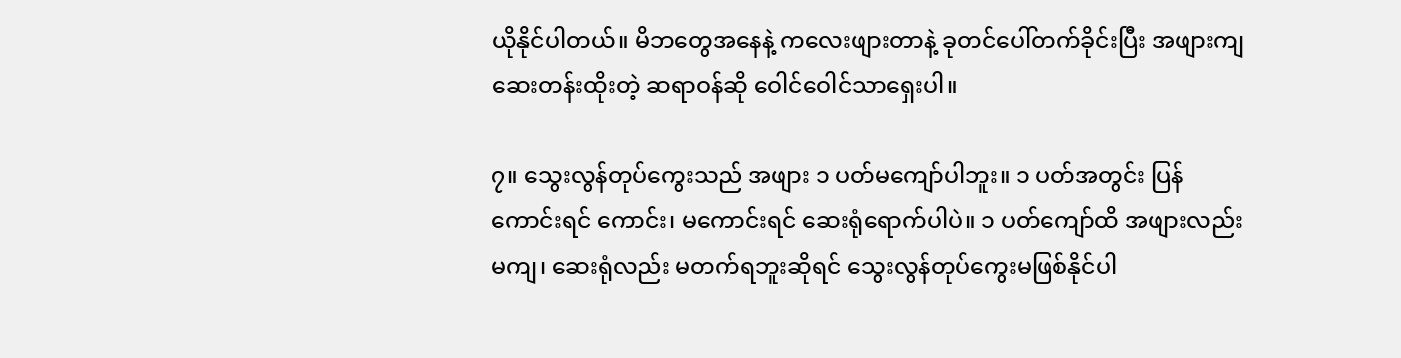ယိုနိုင်ပါတယ်။ မိဘတွေအနေနဲ့ ကလေးဖျားတာနဲ့ ခုတင်ပေါ်တက်ခိုင်းပြီး အဖျားကျဆေးတန်းထိုးတဲ့ ဆရာဝန်ဆို ဝေါင်ဝေါင်သာရှေးပါ။

၇။ သွေးလွန်တုပ်ကွေးသည် အဖျား ၁ ပတ်မကျော်ပါဘူး။ ၁ ပတ်အတွင်း ပြန်ကောင်းရင် ကောင်း၊ မကောင်းရင် ဆေးရုံရောက်ပါပဲ။ ၁ ပတ်ကျော်ထိ အဖျားလည်း မကျ၊ ဆေးရုံလည်း မတက်ရဘူးဆိုရင် သွေးလွန်တုပ်ကွေးမဖြစ်နိုင်ပါ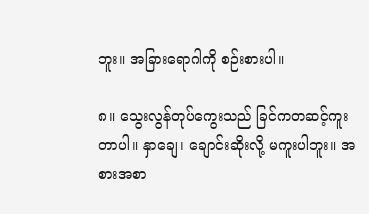ဘူး။ အခြားရောဂါကို စဉ်းစားပါ။

၈။ သွေးလွန်တုပ်ကွေးသည် ခြင်ကတဆင့်ကူးတာပါ။ နှာချေ၊ ချောင်းဆိုးလို့ မကူးပါဘူး။ အစားအစာ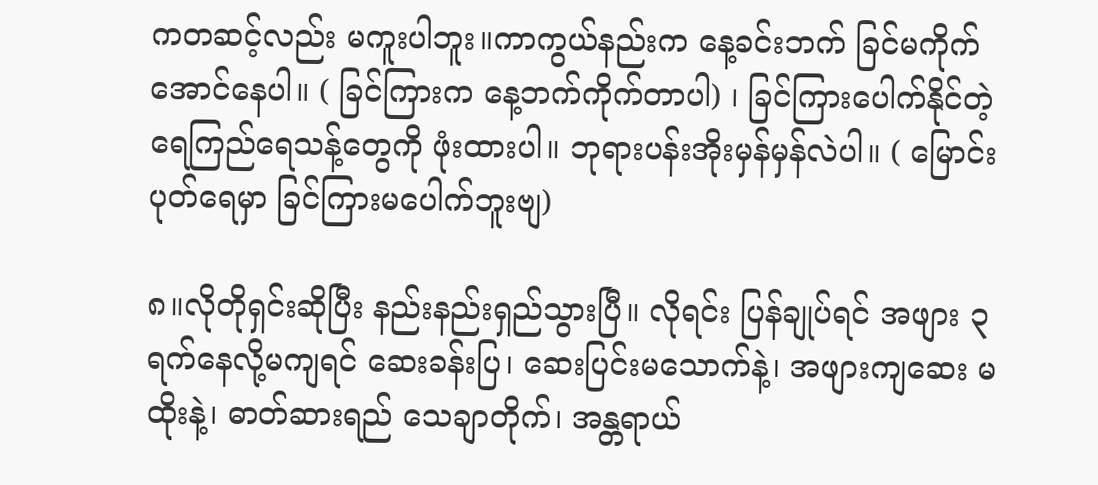ကတဆင့်လည်း မကူးပါဘူး။ကာကွယ်နည်းက နေ့ခင်းဘက် ခြင်မကိုက်အောင်နေပါ။ ( ခြင်ကြားက နေ့ဘက်ကိုက်တာပါ) ၊ ခြင်ကြားပေါက်နိုင်တဲ့ ရေကြည်ရေသန့်တွေကို ဖုံးထားပါ။ ဘုရားပန်းအိုးမှန်မှန်လဲပါ။ ( မြောင်းပုတ်ရေမှာ ခြင်ကြားမပေါက်ဘူးဗျ)

၈။လိုတိုရှင်းဆိုပြီး နည်းနည်းရှည်သွားပြီ။ လိုရင်း ပြန်ချုပ်ရင် အဖျား ၃ ရက်နေလို့မကျရင် ဆေးခန်းပြ၊ ဆေးပြင်းမသောက်နဲ့၊ အဖျားကျဆေး မထိုးနဲ့၊ ဓာတ်ဆားရည် သေချာတိုက်၊ အန္တရာယ်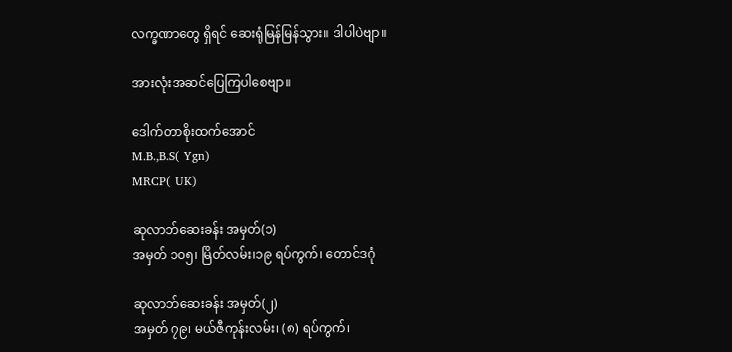လက္ခဏာတွေ ရှိရင် ဆေးရုံမြန်မြန်သွား။ ဒါပါပဲဗျာ။

အားလုံးအဆင်ပြေကြပါစေဗျာ။

ဒေါက်တာစိုးထက်အောင်
M.B.,B.S( Ygn)
MRCP( UK)

ဆုလာဘ်ဆေးခန်း အမှတ်(၁)
အမှတ် ၁၀၅၊ မြိတ်လမ်း၊၁၉ ရပ်ကွက်၊ တောင်ဒဂုံ

ဆုလာဘ်ဆေးခန်း အမှတ်(၂)
အမှတ် ၇၉၊ မယ်ဇီကုန်းလမ်း၊ (၈) ရပ်ကွက်၊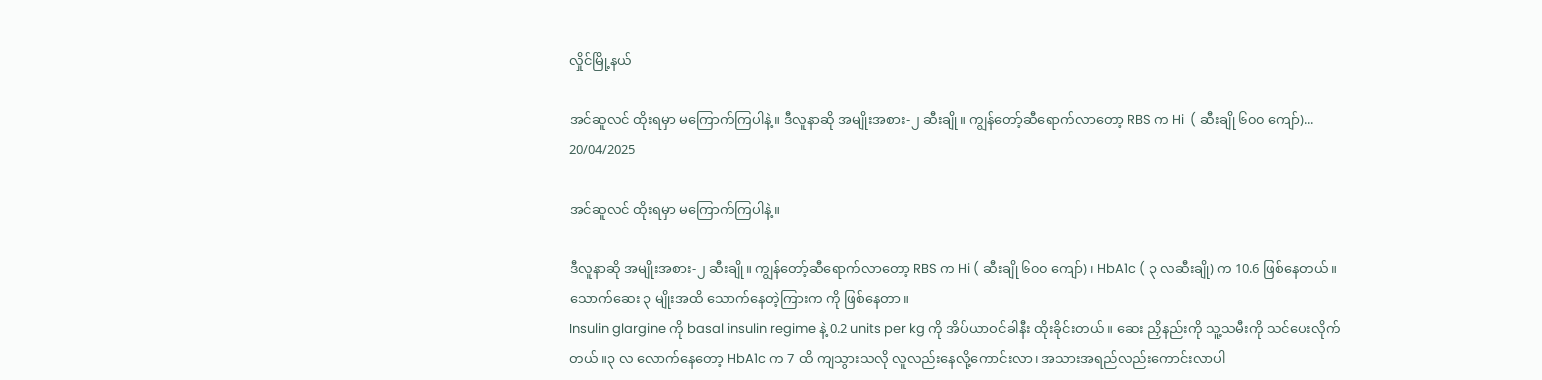လှိုင်မြို့နယ်

အင်ဆူလင် ထိုးရမှာ မကြောက်ကြပါနဲ့။ ဒီလူနာဆို အမျိုးအစား-၂ ဆီးချို။ ကျွန်တော့်ဆီရောက်လာတော့ RBS က Hi  ( ဆီးချို ၆၀၀ ကျော်)...
20/04/2025

အင်ဆူလင် ထိုးရမှာ မကြောက်ကြပါနဲ့။

ဒီလူနာဆို အမျိုးအစား-၂ ဆီးချို။ ကျွန်တော့်ဆီရောက်လာတော့ RBS က Hi ( ဆီးချို ၆၀၀ ကျော်)၊ HbA1c ( ၃ လဆီးချို) က 10.6 ဖြစ်နေတယ်။ သောက်ဆေး ၃ မျိုးအထိ သောက်နေတဲ့ကြားက ကို ဖြစ်နေတာ။
Insulin glargine ကို basal insulin regime နဲ့ 0.2 units per kg ကို အိပ်ယာဝင်ခါနီး ထိုးခိုင်းတယ်။ ဆေး ညှိနည်းကို သူ့သမီးကို သင်ပေးလိုက်တယ်။၃ လ လောက်နေတော့ HbA1c က 7 ထိ ကျသွားသလို လူလည်းနေလို့ကောင်းလာ၊ အသားအရည်လည်းကောင်းလာပါ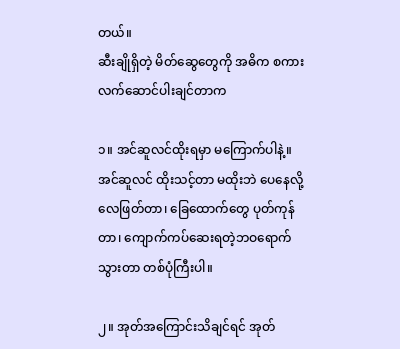တယ်။
ဆီးချိုရှိတဲ့ မိတ်ဆွေတွေကို အဓိက စကားလက်ဆောင်ပါးချင်တာက

၁။ အင်ဆူလင်ထိုးရမှာ မကြောက်ပါနဲ့။ အင်ဆူလင် ထိုးသင့်တာ မထိုးဘဲ ပေနေလို့ လေဖြတ်တာ၊ ခြေထောက်တွေ ပုတ်ကုန်တာ၊ ကျောက်ကပ်ဆေးရတဲ့ဘဝရောက်သွားတာ တစ်ပုံကြီးပါ။

၂။ အုတ်အကြောင်းသိချင်ရင် အုတ်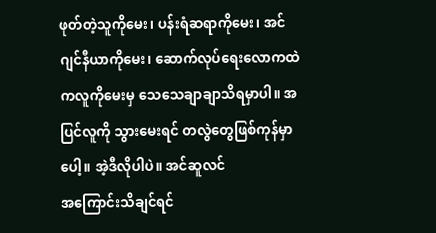ဖုတ်တဲ့သူကိုမေး၊ ပန်းရံဆရာကိုမေး၊ အင်ဂျင်နီယာကိုမေး၊ ဆောက်လုပ်ရေးလောကထဲကလူကိုမေးမှ သေသေချာချာသိရမှာပါ။ အပြင်လူကို သွားမေးရင် တလွဲတွေဖြစ်ကုန်မှာပေါ့။ အဲ့ဒီလိုပါပဲ။ အင်ဆူလင်
အကြောင်းသိချင်ရင်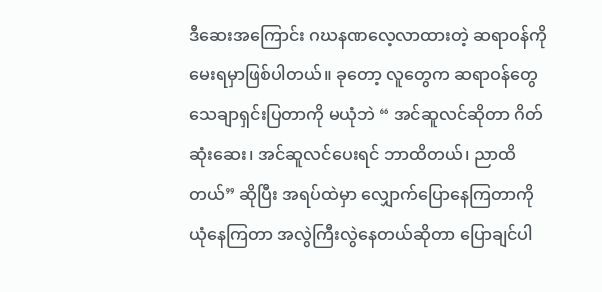ဒီဆေးအကြောင်း ဂဃနဏလေ့လာထားတဲ့ ဆရာဝန်ကိုမေးရမှာဖြစ်ပါတယ်။ ခုတော့ လူတွေက ဆရာဝန်တွေ သေချာရှင်းပြတာကို မယုံဘဲ “ အင်ဆူလင်ဆိုတာ ဂိတ်ဆုံးဆေး၊ အင်ဆူလင်ပေးရင် ဘာထိတယ်၊ ညာထိတယ်” ဆိုပြီး အရပ်ထဲမှာ လျှောက်ပြောနေကြတာကို ယုံနေကြတာ အလွဲကြီးလွဲနေတယ်ဆိုတာ ပြောချင်ပါ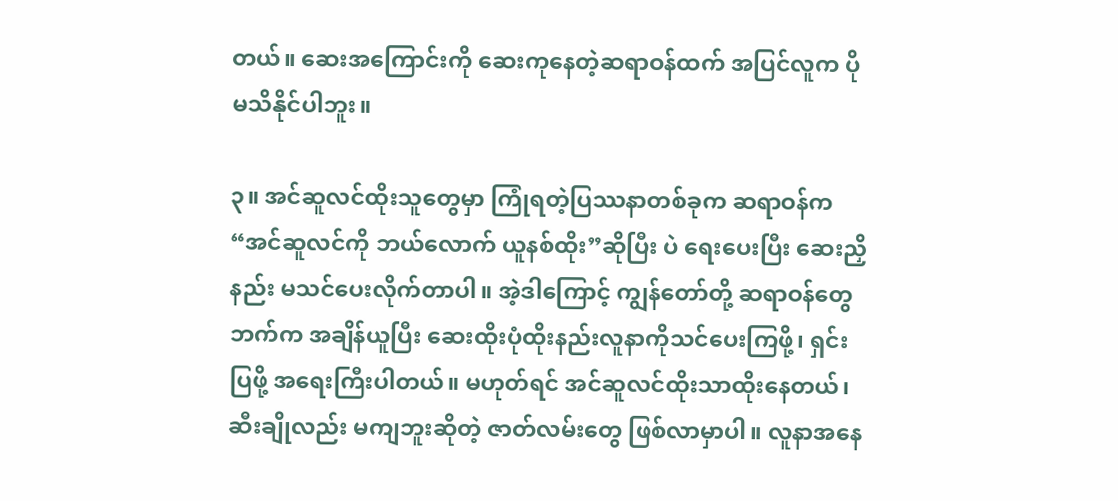တယ်။ ဆေးအကြောင်းကို ဆေးကုနေတဲ့ဆရာဝန်ထက် အပြင်လူက ပိုမသိနိုင်ပါဘူး။

၃။ အင်ဆူလင်ထိုးသူတွေမှာ ကြုံရတဲ့ပြဿနာတစ်ခုက ဆရာဝန်က “အင်ဆူလင်ကို ဘယ်လောက် ယူနစ်ထိုး”ဆိုပြီး ပဲ ရေးပေးပြီး ဆေးညှိနည်း မသင်ပေးလိုက်တာပါ။ အဲ့ဒါကြောင့် ကျွန်တော်တို့ ဆရာဝန်တွေဘက်က အချိန်ယူပြီး ဆေးထိုးပုံထိုးနည်းလူနာကိုသင်ပေးကြဖို့၊ ရှင်းပြဖို့ အရေးကြီးပါတယ်။ မဟုတ်ရင် အင်ဆူလင်ထိုးသာထိုးနေတယ်၊ ဆီးချိုလည်း မကျဘူးဆိုတဲ့ ဇာတ်လမ်းတွေ ဖြစ်လာမှာပါ။ လူနာအနေ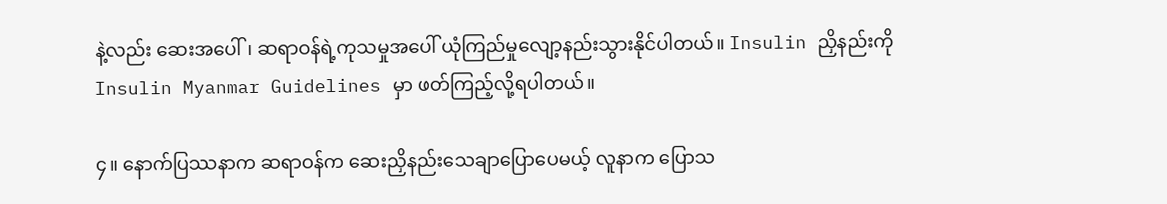နဲ့လည်း ဆေးအပေါ်၊ ဆရာဝန်ရဲ့ကုသမှုအပေါ် ယုံကြည်မှုလျော့နည်းသွားနိုင်ပါတယ်။ Insulin ညှိနည်းကို Insulin Myanmar Guidelines မှာ ဖတ်ကြည့်လို့ရပါတယ်။

၄။ နောက်ပြဿနာက ဆရာဝန်က ဆေးညှိနည်းသေချာပြောပေမယ့် လူနာက ပြောသ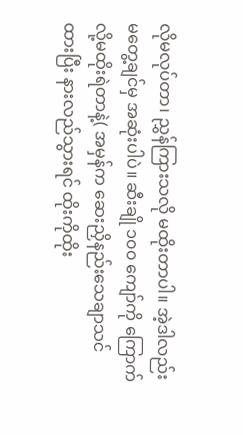လိုမလုပ်တာ၊ ညွှန်ကြားသလို မထိုးတာပါ။ အဲ့ဒါလည်း မတွေ့ချင်မှ အဆုံးပါပဲ။ ဆီးချို ၁၀၀ ကျော်ကို ကြောက်လို့မထိုးရဲတာနဲ့( အမှန်က ဆေးညှိနည်းသေချာသင်ထားပြီး နားလည်သွားရင် ထိုးကိုထိုး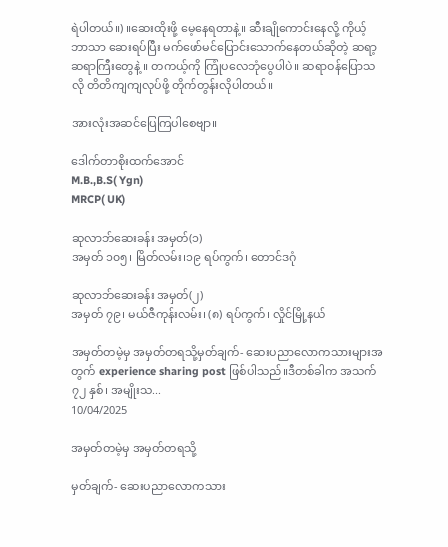ရဲပါတယ်။) ။ဆေးထိုးဖို့ မေ့နေရတာနဲ့။ ဆီးချိုကောင်းနေလို့ ကိုယ့်ဘာသာ ဆေးရပ်ပြီး မက်ဖော်မင်ပြောင်းသောက်နေတယ်ဆိုတဲ့ ဆရာ့ဆရာကြီးတွေနဲ့ ။ တကယ့်ကို ကြုံပလေဘုံပွေပါပဲ။ ဆရာဝန်ပြောသလို တိတိကျကျလုပ်ဖို့ တိုက်တွန်းလိုပါတယ်။

အားလုံးအဆင်ပြေကြပါစေဗျာ။

ဒေါက်တာစိုးထက်အောင်
M.B.,B.S( Ygn)
MRCP( UK)

ဆုလာဘ်ဆေးခန်း အမှတ်(၁)
အမှတ် ၁၀၅၊ မြိတ်လမ်း၊၁၉ ရပ်ကွက်၊ တောင်ဒဂုံ

ဆုလာဘ်ဆေးခန်း အမှတ်(၂)
အမှတ် ၇၉၊ မယ်ဇီကုန်းလမ်း၊ (၈) ရပ်ကွက်၊ လှိုင်မြို့နယ်

အမှတ်တမဲ့မှ အမှတ်တရသို့မှတ်ချက်- ဆေးပညာလောကသားများအတွက် experience sharing post ဖြစ်ပါသည်။ဒီတစ်ခါက အသက် ၇၂ နှစ်၊ အမျိုးသ...
10/04/2025

အမှတ်တမဲ့မှ အမှတ်တရသို့

မှတ်ချက်- ဆေးပညာလောကသား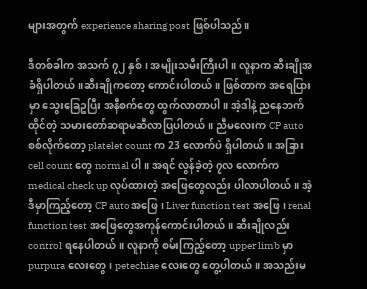များအတွက် experience sharing post ဖြစ်ပါသည်။

ဒီတစ်ခါက အသက် ၇၂ နှစ်၊ အမျိုးသမီးကြီးပါ။ လူနာက ဆီးချိုအခံရှိပါတယ်။ဆီးချိုကတော့ ကောင်းပါတယ်။ ဖြစ်တာက အရေပြားမှာ သွေးခြေဥပြီး အနီစက်တွေ ထွက်လာတာပါ။ အဲ့ဒါနဲ့ ညနေဘက်ထိုင်တဲ့ သမားတော်ဆရာမဆီလာပြပါတယ်။ ညီမလေးက CP auto စစ်လိုက်တော့ platelet count က 23 လောက်ပဲ ရှိပါတယ်။ အခြား cell count တွေ normal ပါ။ အရင် လွန်ခဲ့တဲ့ ၇လ လောက်က medical check up လုပ်ထားတဲ့ အဖြေတွေလည်း ပါလာပါတယ်။ အဲ့ဒီမှာကြည့်တော့ CP autoအဖြေ၊ Liver function test အဖြေ၊ renal function test အဖြေတွေအကုန်ကောင်းပါတယ်။ ဆီးချိုလည်း control ရနေပါတယ်။ လူနာကို စမ်းကြည့်တော့ upper limb မှာ purpura လေးတွေ၊ petechiae လေးတွေ တွေ့ပါတယ်။ အသည်းမ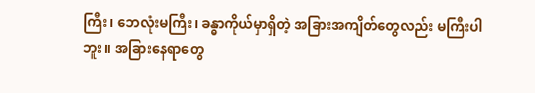ကြီး၊ ဘေလုံးမကြီး၊ ခန္ဓာကိုယ်မှာရှိတဲ့ အခြားအကျိတ်တွေလည်း မကြီးပါဘူး။ အခြားနေရာတွေ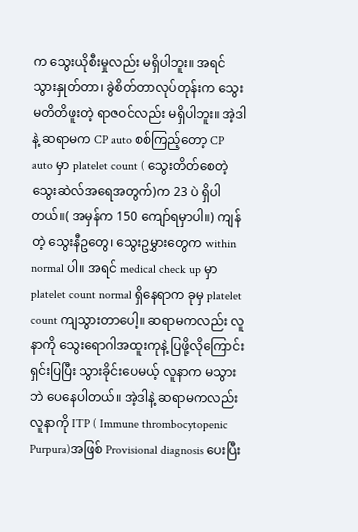က သွေးယိုစီးမှုလည်း မရှိပါဘူး။ အရင် သွားနှုတ်တာ၊ ခွဲစိတ်တာလုပ်တုန်းက သွေးမတိတိဖူးတဲ့ ရာဇဝင်လည်း မရှိပါဘူး။ အဲ့ဒါနဲ့ ဆရာမက CP auto စစ်ကြည့်တော့ CP auto မှာ platelet count ( သွေးတိတ်စေတဲ့ သွေးဆဲလ်အရေအတွက်)က 23 ပဲ ရှိပါတယ်။( အမှန်က 150 ကျော်ရမှာပါ။) ကျန်တဲ့ သွေးနီဥတွေ၊ သွေးဥမွှားတွေက within normal ပါ။ အရင် medical check up မှာ platelet count normal ရှိနေရာက ခုမှ platelet count ကျသွားတာပေါ့။ ဆရာမကလည်း လူနာကို သွေးရောဂါအထူးကုနဲ့ ပြဖို့လိုကြောင်း ရှင်းပြပြီး သွားခိုင်းပေမယ့် လူနာက မသွားဘဲ ပေနေပါတယ်။ အဲ့ဒါနဲ့ ဆရာမကလည်း လူနာကို ITP ( Immune thrombocytopenic Purpura)အဖြစ် Provisional diagnosis ပေးပြီး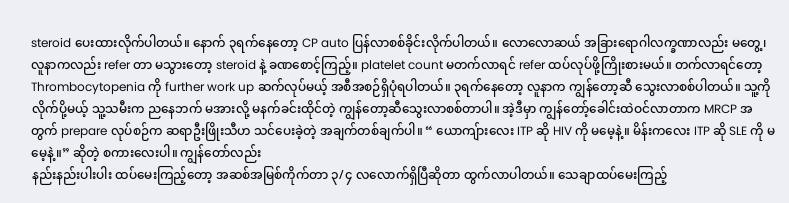steroid ပေးထားလိုက်ပါတယ်။ နောက် ၃ရက်နေတော့ CP auto ပြန်လာစစ်ခိုင်းလိုက်ပါတယ်။ လောလောဆယ် အခြားရောဂါလက္ခဏာလည်း မတွေ့၊ လူနာကလည်း refer တာ မသွားတော့ steroid နဲ့ ခဏစောင့်ကြည့်။ platelet count မတက်လာရင် refer ထပ်လုပ်ဖို့ကြိုးစားမယ်။ တက်လာရင်တော့ Thrombocytopenia ကို further work up ဆက်လုပ်မယ့် အစီအစဉ်ရှိပုံရပါတယ်။ ၃ရက်နေတော့ လူနာက ကျွန်တော့ဆီ သွေးလာစစ်ပါတယ်။ သူ့ကိုလိုက်ပို့မယ့် သူ့သမီးက ညနေဘက် မအားလို့ မနက်ခင်းထိုင်တဲ့ ကျွန်တော့ဆီသွေးလာစစ်တာပါ။ အဲ့ဒီမှာ ကျွန်တော့်ခေါင်းထဲဝင်လာတာက MRCP အတွက် prepare လုပ်စဉ်က ဆရာဦးဖြိုးသီဟ သင်ပေးခဲ့တဲ့ အချက်တစ်ချက်ပါ။ “ ယောကျ်ားလေး ITP ဆို HIV ကို မမေ့နဲ့။ မိန်းကလေး ITP ဆို SLE ကို မမေ့နဲ့။” ဆိုတဲ့ စကားလေးပါ။ ကျွန်တော်လည်း
နည်းနည်းပါးပါး ထပ်မေးကြည့်တော့ အဆစ်အမြစ်ကိုက်တာ ၃/၄ လလောက်ရှိပြီဆိုတာ ထွက်လာပါတယ်။ သေချာထပ်မေးကြည့်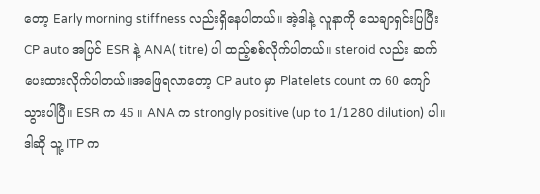တော့ Early morning stiffness လည်းရှိနေပါတယ်။ အဲ့ဒါနဲ့ လူနာကို သေချာရှင်းပြပြီး CP auto အပြင် ESR နဲ့ ANA( titre) ပါ ထည့်စစ်လိုက်ပါတယ်။ steroid လည်း ဆက်ပေးထားလိုက်ပါတယ်။အဖြေရလာတော့ CP auto မှာ Platelets count က 60 ကျော်သွားပါပြီ။ ESR က 45 ။ ANA က strongly positive (up to 1/1280 dilution) ပါ။ ဒါဆို သူ့ ITP က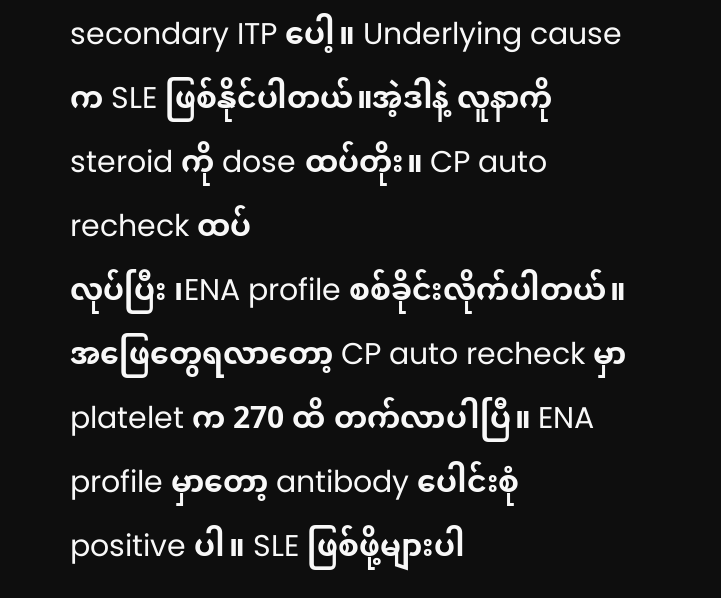secondary ITP ပေါ့။ Underlying cause က SLE ဖြစ်နိုင်ပါတယ်။အဲ့ဒါနဲ့ လူနာကို steroid ကို dose ထပ်တိုး။ CP auto recheck ထပ်
လုပ်ပြီး ၊ENA profile စစ်ခိုင်းလိုက်ပါတယ်။ အဖြေတွေရလာတော့ CP auto recheck မှာ platelet က 270 ထိ တက်လာပါပြီ။ ENA profile မှာတော့ antibody ပေါင်းစုံ positive ပါ။ SLE ဖြစ်ဖို့များပါ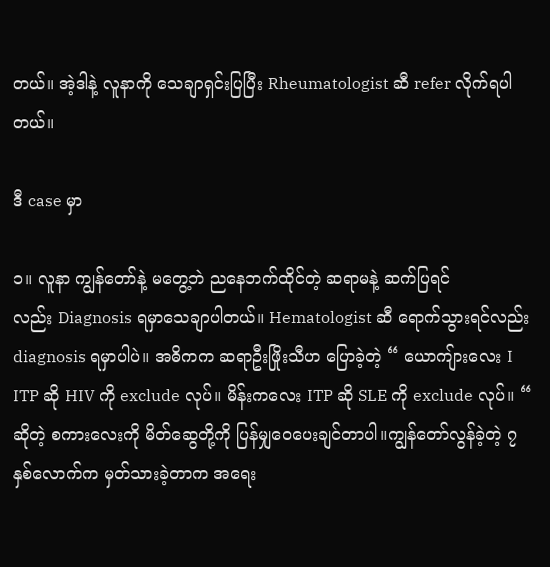တယ်။ အဲ့ဒါနဲ့ လူနာကို သေချာရှင်းပြပြီး Rheumatologist ဆီ refer လိုက်ရပါတယ်။

ဒီ case မှာ

၁။ လူနာ ကျွန်တော်နဲ့ မတွေ့ဘဲ ညနေဘက်ထိုင်တဲ့ ဆရာမနဲ့ ဆက်ပြရင်
လည်း Diagnosis ရမှာသေချာပါတယ်။ Hematologist ဆီ ရောက်သွားရင်လည်း diagnosis ရမှာပါပဲ။ အဓိကက ဆရာဦးဖြိုးသီဟ ပြောခဲ့တဲ့ “ ယောကျ်ားလေး I ITP ဆို HIV ကို exclude လုပ်။ မိန်းကလေး ITP ဆို SLE ကို exclude လုပ်။ “ ဆိုတဲ့ စကားလေးကို မိတ်ဆွေတို့ကို ပြန်မျှဝေပေးချင်တာပါ။ကျွန်တော်လွန်ခဲ့တဲ့ ၇ နှစ်လောက်က မှတ်သားခဲ့တာက အရေး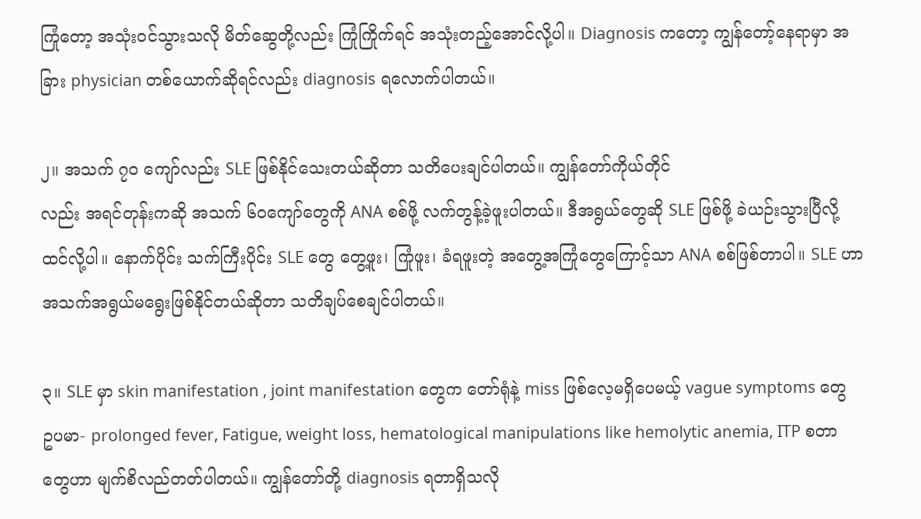ကြုံတော့ အသုံးဝင်သွားသလို မိတ်ဆွေတို့လည်း ကြုံကြိုက်ရင် အသုံးတည့်အောင်လို့ပါ။ Diagnosis ကတော့ ကျွန်တော့်နေရာမှာ အခြား physician တစ်ယောက်ဆိုရင်လည်း diagnosis ရလောက်ပါတယ်။

၂။ အသက် ၇၀ ကျော်လည်း SLE ဖြစ်နိုင်သေးတယ်ဆိုတာ သတိပေးချင်ပါတယ်။ ကျွန်တော်ကိုယ်တိုင်
လည်း အရင်တုန်းကဆို အသက် ၆၀ကျော်တွေကို ANA စစ်ဖို့ လက်တွန့်ခဲ့ဖူးပါတယ်။ ဒီအရွယ်တွေဆို SLE ဖြစ်ဖို့ ခဲယဉ်းသွားပြီလို့ထင်လို့ပါ။ နောက်ပိုင်း သက်ကြီးပိုင်း SLE တွေ တွေ့ဖူး၊ ကြုံဖူး၊ ခံရဖူးတဲ့ အတွေ့အကြုံတွေကြောင့်သာ ANA စစ်ဖြစ်တာပါ။ SLE ဟာ အသက်အရွယ်မရွေးဖြစ်နိုင်တယ်ဆိုတာ သတိချပ်စေချင်ပါတယ်။

၃။ SLE မှာ skin manifestation , joint manifestation တွေက တော်ရုံနဲ့ miss ဖြစ်လေ့မရှိပေမယ့် vague symptoms တွေ ဥပမာ- prolonged fever, Fatigue, weight loss, hematological manipulations like hemolytic anemia, ITP စတာတွေဟာ မျက်စိလည်တတ်ပါတယ်။ ကျွန်တော်တို့ diagnosis ရတာရှိသလို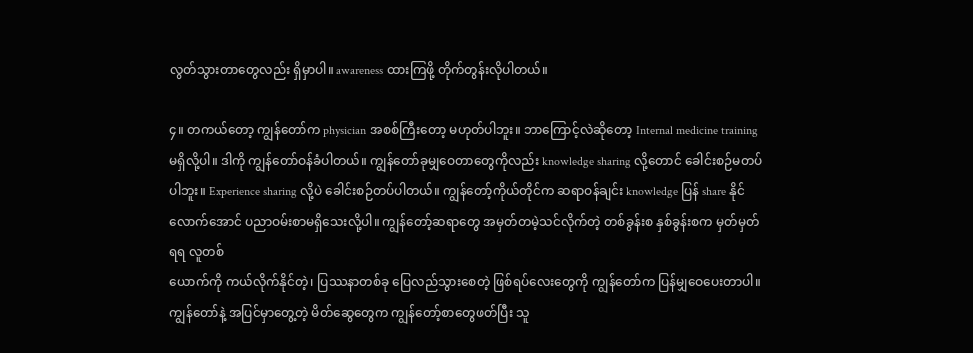လွတ်သွားတာတွေလည်း ရှိမှာပါ။ awareness ထားကြဖို့ တိုက်တွန်းလိုပါတယ်။

၄။ တကယ်တော့ ကျွန်တော်က physician အစစ်ကြီးတော့ မဟုတ်ပါဘူး။ ဘာကြောင့်လဲဆိုတော့ Internal medicine training မရှိလို့ပါ။ ဒါကို ကျွန်တော်ဝန်ခံပါတယ်။ ကျွန်တော်ခုမျှဝေတာတွေကိုလည်း knowledge sharing လို့တောင် ခေါင်းစဉ်မတပ်ပါဘူး။ Experience sharing လို့ပဲ ခေါင်းစဉ်တပ်ပါတယ်။ ကျွန်တော့်ကိုယ်တိုင်က ဆရာဝန်ချင်း knowledge ပြန် share နိုင်
လောက်အောင် ပညာဝမ်းစာမရှိသေးလို့ပါ။ ကျွန်တော့်ဆရာတွေ အမှတ်တမဲ့သင်လိုက်တဲ့ တစ်ခွန်းစ နှစ်ခွန်းစက မှတ်မှတ်ရရ လူတစ်
ယောက်ကို ကယ်လိုက်နိုင်တဲ့၊ ပြဿနာတစ်ခု ပြေလည်သွားစေတဲ့ ဖြစ်ရပ်လေးတွေကို ကျွန်တော်က ပြန်မျှဝေပေးတာပါ။ကျွန်တော်နဲ့ အပြင်မှာတွေ့တဲ့ မိတ်ဆွေတွေက ကျွန်တော့်စာတွေဖတ်ပြီး သူ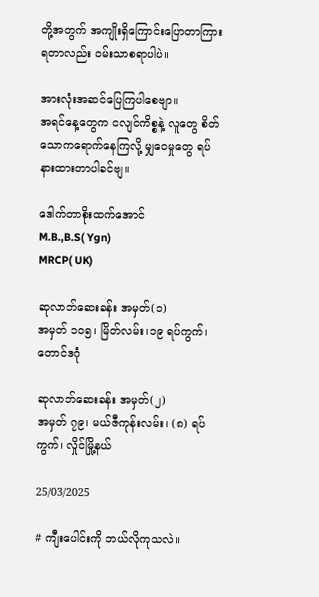တို့အတွက် အကျိုးရှိကြောင်းပြောတာကြားရတာလည်း ဝမ်းသာစရာပါပဲ။

အားလုံးအဆင်ပြေကြပါစေဗျာ။
အရင်နေ့တွေက ငလျင်ကိစ္စနဲ့ လူတွေ စိတ်သောကရောက်နေကြလို့ မျှဝေမှုတွေ ရပ်နားထားတာပါခင်ဗျ။

ဒေါက်တာစိုးထက်အောင်
M.B.,B.S( Ygn)
MRCP( UK)

ဆုလာဘ်ဆေးခန်း အမှတ်(၁)
အမှတ် ၁၀၅၊ မြိတ်လမ်း၊၁၉ ရပ်ကွက်၊ တောင်ဒဂုံ

ဆုလာဘ်ဆေးခန်း အမှတ်(၂)
အမှတ် ၇၉၊ မယ်ဇီကုန်းလမ်း၊ (၈) ရပ်ကွက်၊ လှိုင်မြို့နယ်

25/03/2025

# ကျီးပေါင်းကို ဘယ်လိုကုသလဲ။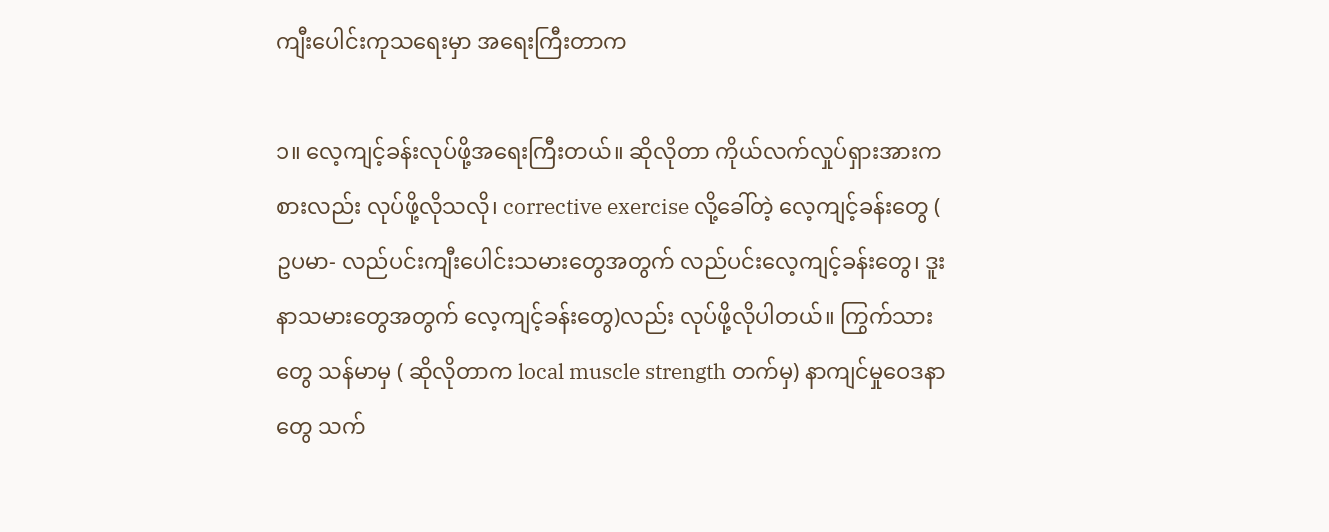ကျီးပေါင်းကုသရေးမှာ အရေးကြီးတာက

၁။ လေ့ကျင့်ခန်းလုပ်ဖို့အရေးကြီးတယ်။ ဆိုလိုတာ ကိုယ်လက်လှုပ်ရှားအားကစားလည်း လုပ်ဖို့လိုသလို၊ corrective exercise လို့ခေါ်တဲ့ လေ့ကျင့်ခန်းတွေ ( ဥပမာ- လည်ပင်းကျီးပေါင်းသမားတွေအတွက် လည်ပင်းလေ့ကျင့်ခန်းတွေ၊ ဒူးနာသမားတွေအတွက် လေ့ကျင့်ခန်းတွေ)လည်း လုပ်ဖို့လိုပါတယ်။ ကြွက်သားတွေ သန်မာမှ ( ဆိုလိုတာက local muscle strength တက်မှ) နာကျင်မှုဝေဒနာတွေ သက်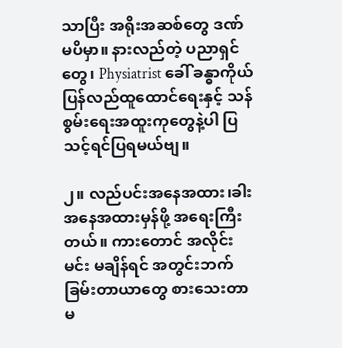သာပြီး အရိုးအဆစ်တွေ ဒဏ်
မပိမှာ။ နားလည်တဲ့ ပညာရှင်တွေ၊ Physiatrist ခေါ် ခန္ဓာကိုယ်ပြန်လည်ထူထောင်ရေးနှင့် သန်စွမ်းရေးအထူးကုတွေနဲ့ပါ ပြသင့်ရင်ပြရမယ်ဗျ။

၂။ လည်ပင်းအနေအထား၊ခါးအနေအထားမှန်ဖို့ အရေးကြီးတယ်။ ကားတောင် အလိုင်းမင်း မချိန်ရင် အတွင်းဘက်ခြမ်းတာယာတွေ စားသေးတာ မ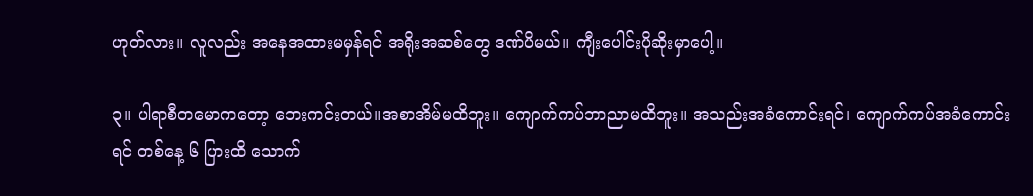ဟုတ်လား။ လူလည်း အနေအထားမမှန်ရင် အရိုးအဆစ်တွေ ဒဏ်ပိမယ်။ ကျီးပေါင်းပိုဆိုးမှာပေါ့။

၃။ ပါရာစီတမောကတော့ ဘေးကင်းတယ်။အစာအိမ်မထိဘူး။ ကျောက်ကပ်ဘာညာမထိဘူး။ အသည်းအခံကောင်းရင်၊ ကျောက်ကပ်အခံကောင်းရင် တစ်နေ့ ၆ ပြားထိ သောက်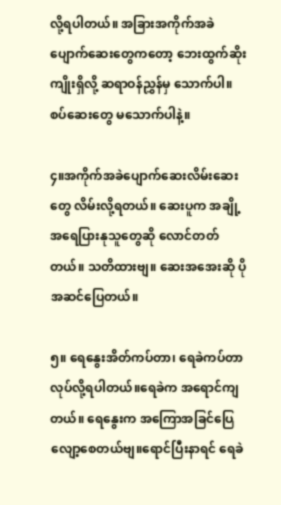လို့ရပါတယ်။ အခြားအကိုက်အခဲပျောက်ဆေးတွေကတော့ ဘေးထွက်ဆိုးကျိုးရှိလို့ ဆရာဝန်ညွှန်မှ သောက်ပါ။ စပ်ဆေးတွေ မသောက်ပါနဲ့။

၄။အကိုက်အခဲပျောက်ဆေးလိမ်းဆေးတွေ လိမ်းလို့ရတယ်။ ဆေးပူက အချို့အရေပြားနုသူတွေဆို လောင်တတ်တယ်။ သတိထားဗျ။ ဆေးအအေးဆို ပိုအဆင်ပြေတယ်။

၅။ ရေနွေးအိတ်ကပ်တာ၊ ရေခဲကပ်တာ လုပ်လို့ရပါတယ်။ရေခဲက အရောင်ကျတယ်။ ရေနွေးက အကြောအခြင်ပြေလျော့စေတယ်ဗျ။ရောင်ပြီးနာရင် ရေခဲ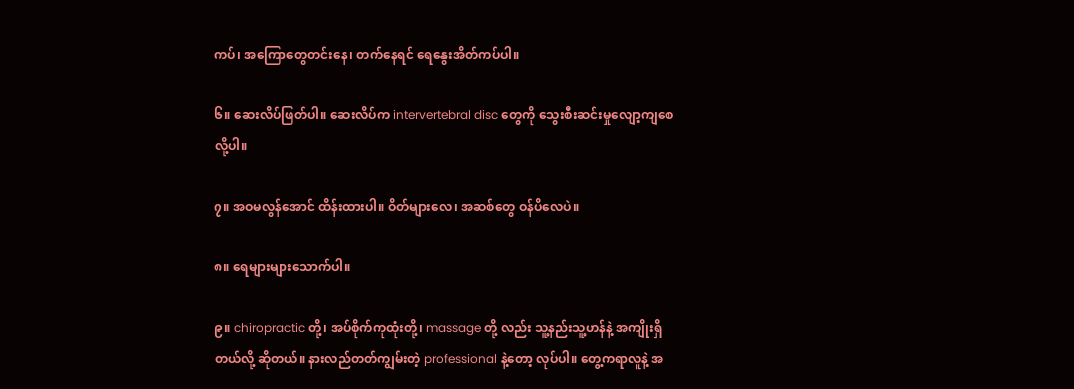ကပ်၊ အကြောတွေတင်းနေ၊ တက်နေရင် ရေနွေးအိတ်ကပ်ပါ။

၆။ ဆေးလိပ်ဖြတ်ပါ။ ဆေးလိပ်က intervertebral disc တွေကို သွေးစီးဆင်းမှုလျော့ကျစေလို့ပါ။

၇။ အဝမလွန်အောင် ထိန်းထားပါ။ ဝိတ်များလေ၊ အဆစ်တွေ ဝန်ပိလေပဲ။

၈။ ရေများများသောက်ပါ။

၉။ chiropractic တို့၊ အပ်စိုက်ကုထုံးတို့၊ massage တို့ လည်း သူ့နည်းသူ့ဟန်နဲ့ အကျိုးရှိတယ်လို့ ဆိုတယ်။ နားလည်တတ်ကျွမ်းတဲ့ professional နဲ့တော့ လုပ်ပါ။ တွေ့ကရာလူနဲ့ အ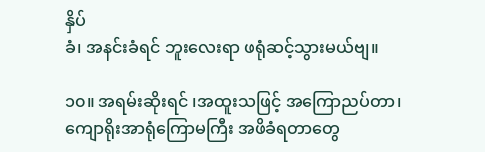နှိပ်
ခံ၊ အနင်းခံရင် ဘူးလေးရာ ဖရုံဆင့်သွားမယ်ဗျ။

၁၀။ အရမ်းဆိုးရင် ၊အထူးသဖြင့် အကြောညပ်တာ၊ ကျောရိုးအာရုံကြောမကြီး အဖိခံရတာတွေ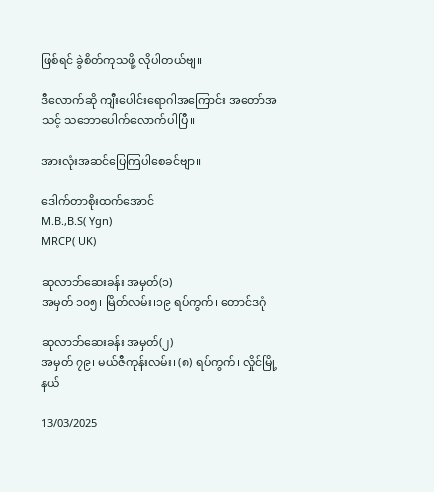ဖြစ်ရင် ခွဲစိတ်ကုသဖို့ လိုပါတယ်ဗျ။

ဒီလောက်ဆို ကျီးပေါင်းရောဂါအကြောင်း အတော်အသင့် သဘောပေါက်လောက်ပါပြီ။

အားလုံးအဆင်ပြေကြပါစေခင်ဗျာ။

ဒေါက်တာစိုးထက်အောင်
M.B.,B.S( Ygn)
MRCP( UK)

ဆုလာဘ်ဆေးခန်း အမှတ်(၁)
အမှတ် ၁၀၅၊ မြိတ်လမ်း၊၁၉ ရပ်ကွက်၊ တောင်ဒဂုံ

ဆုလာဘ်ဆေးခန်း အမှတ်(၂)
အမှတ် ၇၉၊ မယ်ဇီကုန်းလမ်း၊ (၈) ရပ်ကွက်၊ လှိုင်မြို့နယ်

13/03/2025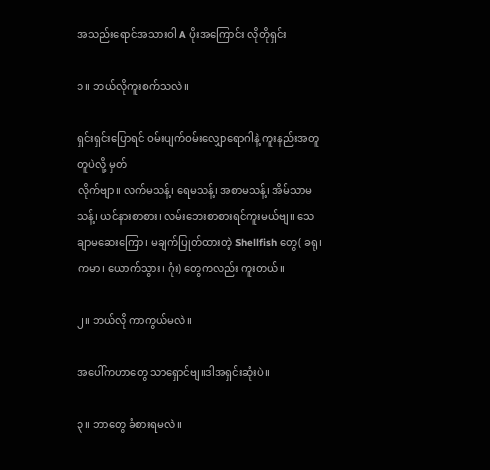အသည်းရောင်အသားဝါ A ပိုးအကြောင်း လိုတိုရှင်း

၁။ ဘယ်လိုကူးစက်သလဲ။

ရှင်းရှင်းပြောရင် ဝမ်းပျက်ဝမ်းလျှောရောဂါနဲ့ ကူးနည်းအတူတူပဲလို့ မှတ်
လိုက်ဗျာ။ လက်မသန့်၊ ရေမသန့်၊ အစာမသန့်၊ အိမ်သာမသန့်၊ ယင်နားစာစား၊ လမ်းဘေးစာစားရင်ကူးမယ်ဗျ။ သေချာမဆေးကြော၊ မချက်ပြုတ်ထားတဲ့ Shellfish တွေ( ခရု၊ ကမာ၊ ယောက်သွား၊ ဂုံး) တွေကလည်း ကူးတယ်။

၂။ ဘယ်လို ကာကွယ်မလဲ။

အပေါ်ကဟာတွေ သာရှောင်ဗျ။ဒါအရှင်းဆုံးပဲ။

၃။ ဘာတွေ ခံစားရမလဲ။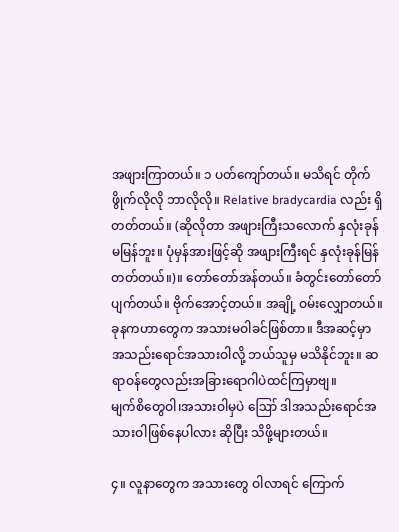အဖျားကြာတယ်။ ၁ ပတ်ကျော်တယ်။ မသိရင် တိုက်ဖွိုက်လိုလို ဘာလိုလို။ Relative bradycardia လည်း ရှိတတ်တယ်။ (ဆိုလိုတာ အဖျားကြီးသလောက် နှလုံးခုန်မမြန်ဘူး။ ပုံမှန်အားဖြင့်ဆို အဖျားကြီးရင် နှလုံးခုန်မြန်တတ်တယ်။)။ တော်တော်အန်တယ်။ ခံတွင်းတော်တော်ပျက်တယ်။ ဗိုက်အောင့်တယ်။ အချို့ ဝမ်းလျှောတယ်။
ခုနကဟာတွေက အသားမဝါခင်ဖြစ်တာ။ ဒီအဆင့်မှာ အသည်းရောင်အသားဝါလို့ ဘယ်သူမှ မသိနိုင်ဘူး။ ဆရာဝန်တွေလည်းအခြားရောဂါပဲထင်ကြမှာဗျ။
မျက်စိတွေဝါ၊အသားဝါမှပဲ ဪ ဒါအသည်းရောင်အသားဝါဖြစ်နေပါလား ဆိုပြီး သိဖို့များတယ်။

၄။ လူနာတွေက အသားတွေ ဝါလာရင် ကြောက်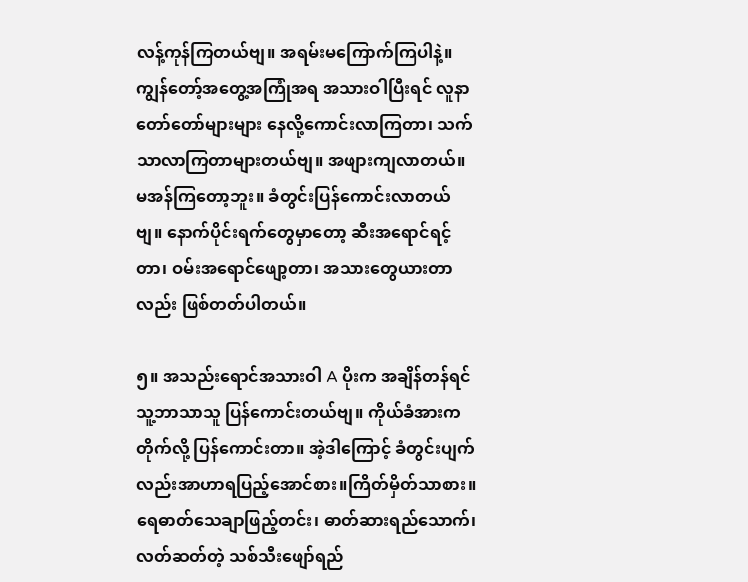လန့်ကုန်ကြတယ်ဗျ။ အရမ်းမကြောက်ကြပါနဲ့။ ကျွန်တော့်အတွေ့အကြုံအရ အသားဝါပြီးရင် လူနာတော်တော်များများ နေလို့ကောင်းလာကြတာ၊ သက်သာလာကြတာများတယ်ဗျ။ အဖျားကျလာတယ်။ မအန်ကြတော့ဘူး။ ခံတွင်းပြန်ကောင်းလာတယ်ဗျ။ နောက်ပိုင်းရက်တွေမှာတော့ ဆီးအရောင်ရင့်တာ၊ ဝမ်းအရောင်ဖျော့တာ၊ အသားတွေယားတာလည်း ဖြစ်တတ်ပါတယ်။

၅။ အသည်းရောင်အသားဝါ A ပိုးက အချိန်တန်ရင် သူ့ဘာသာသူ ပြန်ကောင်းတယ်ဗျ။ ကိုယ်ခံအားက တိုက်လို့ ပြန်ကောင်းတာ။ အဲ့ဒါကြောင့် ခံတွင်းပျက်လည်းအာဟာရပြည့်အောင်စား။ကြိတ်မှိတ်သာစား။ ရေဓာတ်သေချာဖြည့်တင်း၊ ဓာတ်ဆားရည်သောက်၊ လတ်ဆတ်တဲ့ သစ်သီးဖျော်ရည်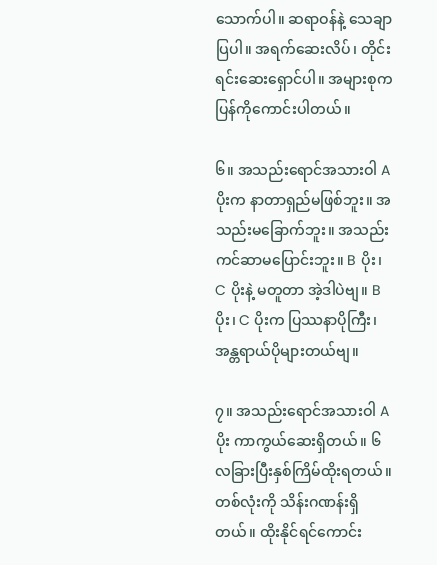သောက်ပါ။ ဆရာဝန်နဲ့ သေချာပြပါ။ အရက်ဆေးလိပ်၊ တိုင်းရင်းဆေးရှောင်ပါ။ အများစုက ပြန်ကိုကောင်းပါတယ်။

၆။ အသည်းရောင်အသားဝါ A ပိုးက နာတာရှည်မဖြစ်ဘူး။ အသည်းမခြောက်ဘူး။ အသည်းကင်ဆာမပြောင်းဘူး။ B ပိုး၊ C ပိုးနဲ့ မတူတာ အဲ့ဒါပဲဗျ။ B ပိုး၊ C ပိုးက ပြဿနာပိုကြီး၊အန္တရာယ်ပိုများတယ်ဗျ။

၇။ အသည်းရောင်အသားဝါ A ပိုး ကာကွယ်ဆေးရှိတယ်။ ၆ လခြားပြီးနှစ်ကြိမ်ထိုးရတယ်။ တစ်လုံးကို သိန်းဂဏန်းရှိတယ်။ ထိုးနိုင်ရင်ကောင်း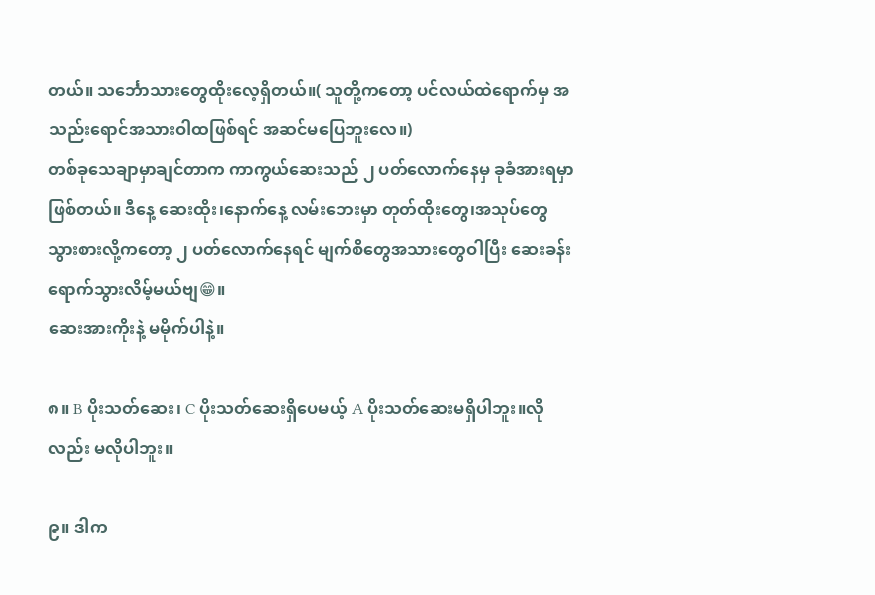တယ်။ သင်္ဘောသားတွေထိုးလေ့ရှိတယ်။( သူတို့ကတော့ ပင်လယ်ထဲရောက်မှ အသည်းရောင်အသားဝါထဖြစ်ရင် အဆင်မပြေဘူးလေ။)
တစ်ခုသေချာမှာချင်တာက ကာကွယ်ဆေးသည် ၂ ပတ်လောက်နေမှ ခုခံအားရမှာဖြစ်တယ်။ ဒီနေ့ ဆေးထိုး၊နောက်နေ့ လမ်းဘေးမှာ တုတ်ထိုးတွေ၊အသုပ်တွေ သွားစားလို့ကတော့ ၂ ပတ်လောက်နေရင် မျက်စိတွေအသားတွေဝါပြီး ဆေးခန်းရောက်သွားလိမ့်မယ်ဗျ😁။
ဆေးအားကိုးနဲ့ မမိုက်ပါနဲ့။

၈။ B ပိုးသတ်ဆေး၊ C ပိုးသတ်ဆေးရှိပေမယ့် A ပိုးသတ်ဆေးမရှိပါဘူး။လိုလည်း မလိုပါဘူး။

၉။ ဒါက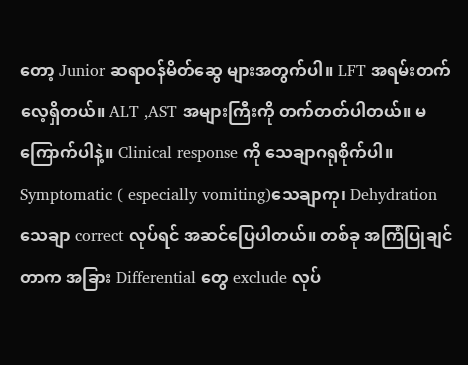တော့ Junior ဆရာဝန်မိတ်ဆွေ များအတွက်ပါ။ LFT အရမ်းတက်လေ့ရှိတယ်။ ALT ,AST အများကြီးကို တက်တတ်ပါတယ်။ မကြောက်ပါနဲ့။ Clinical response ကို သေချာဂရုစိုက်ပါ။ Symptomatic ( especially vomiting)သေချာကု၊ Dehydration သေချာ correct လုပ်ရင် အဆင်ပြေပါတယ်။ တစ်ခု အကြံပြုချင်တာက အခြား Differential တွေ exclude လုပ်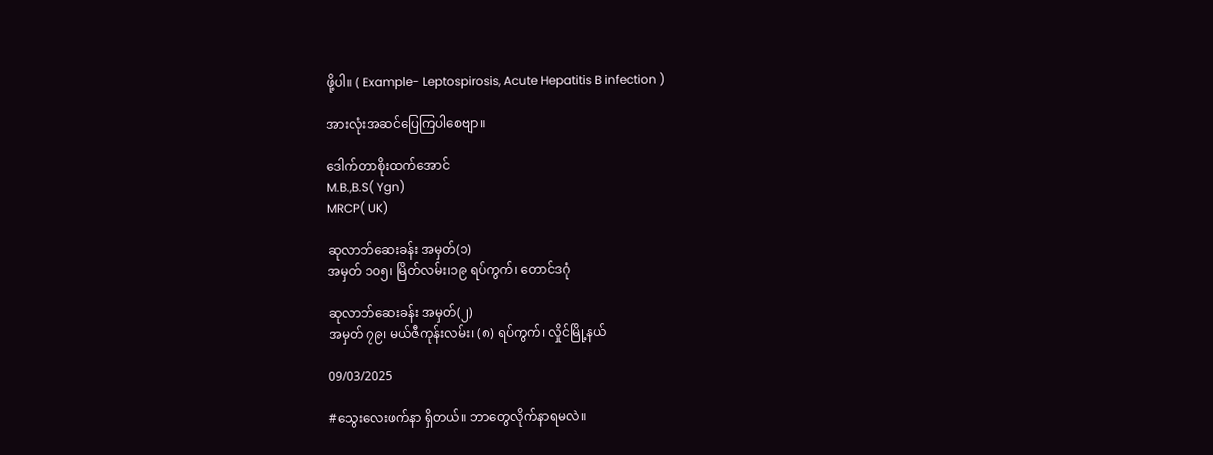ဖို့ပါ။ ( Example- Leptospirosis, Acute Hepatitis B infection )

အားလုံးအဆင်ပြေကြပါစေဗျာ။

ဒေါက်တာစိုးထက်အောင်
M.B.,B.S( Ygn)
MRCP( UK)

ဆုလာဘ်ဆေးခန်း အမှတ်(၁)
အမှတ် ၁၀၅၊ မြိတ်လမ်း၊၁၉ ရပ်ကွက်၊ တောင်ဒဂုံ

ဆုလာဘ်ဆေးခန်း အမှတ်(၂)
အမှတ် ၇၉၊ မယ်ဇီကုန်းလမ်း၊ (၈) ရပ်ကွက်၊ လှိုင်မြို့နယ်

09/03/2025

#သွေးလေးဖက်နာ ရှိတယ်။ ဘာတွေလိုက်နာရမလဲ။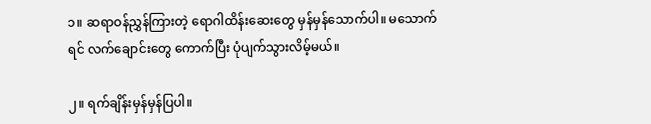၁။ ဆရာဝန်ညွှန်ကြားတဲ့ ရောဂါထိန်းဆေးတွေ မှန်မှန်သောက်ပါ။ မသောက်ရင် လက်ချောင်းတွေ ကောက်ပြီး ပုံပျက်သွားလိမ့်မယ်။

၂။ ရက်ချိန်းမှန်မှန်ပြပါ။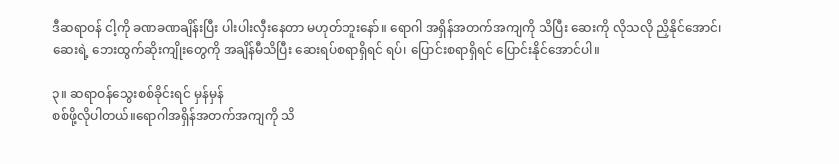ဒီဆရာဝန် ငါ့ကို ခဏခဏချိန်းပြီး ပါးပါးလှီးနေတာ မဟုတ်ဘူးနော်။ ရောဂါ အရှိန်အတက်အကျကို သိပြီး ဆေးကို လိုသလို ညှိနိုင်အောင်၊ ဆေးရဲ့ ဘေးထွက်ဆိုးကျိုးတွေကို အချိန်မီသိပြီး ဆေးရပ်စရာရှိရင် ရပ်၊ ပြောင်းစရာရှိရင် ပြောင်းနိုင်အောင်ပါ။

၃။ ဆရာဝန်သွေးစစ်ခိုင်းရင် မှန်မှန်
စစ်ဖို့လိုပါတယ်။ရောဂါအရှိန်အတက်အကျကို သိ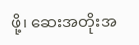ဖို့၊ ဆေးအတိုးအ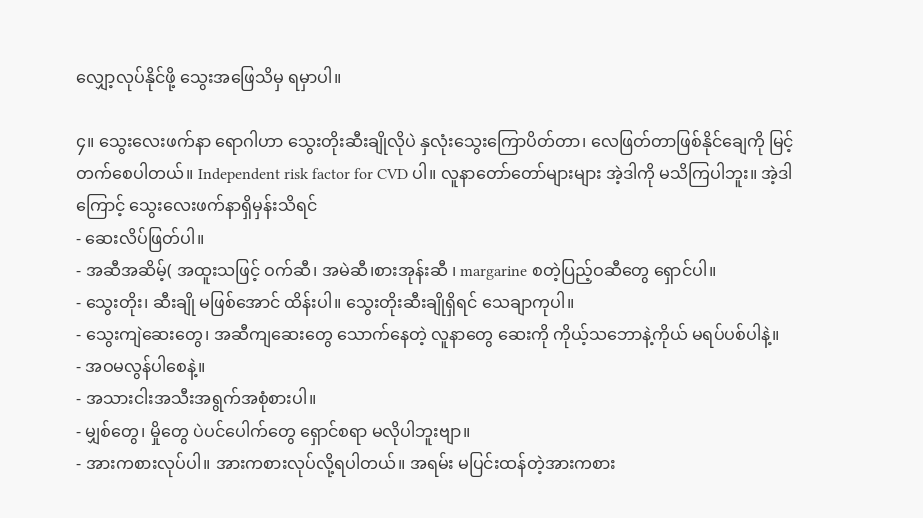လျှော့လုပ်နိုင်ဖို့ သွေးအဖြေသိမှ ရမှာပါ။

၄။ သွေးလေးဖက်နာ ရောဂါဟာ သွေးတိုးဆီးချိုလိုပဲ နှလုံးသွေးကြောပိတ်တာ၊ လေဖြတ်တာဖြစ်နိုင်ချေကို မြင့်တက်စေပါတယ်။ Independent risk factor for CVD ပါ။ လူနာတော်တော်များများ အဲ့ဒါကို မသိကြပါဘူး။ အဲ့ဒါကြောင့် သွေးလေးဖက်နာရှိမှန်းသိရင်
- ဆေးလိပ်ဖြတ်ပါ။
- အဆီအဆိမ့်( အထူးသဖြင့် ဝက်ဆီ၊ အမဲဆီ၊စားအုန်းဆီ ၊ margarine စတဲ့ပြည့်ဝဆီတွေ ရှောင်ပါ။
- သွေးတိုး၊ ဆီးချို မဖြစ်အောင် ထိန်းပါ။ သွေးတိုးဆီးချိုရှိရင် သေချာကုပါ။
- သွေးကျဲဆေးတွေ၊ အဆီကျဆေးတွေ သောက်နေတဲ့ လူနာတွေ ဆေးကို ကိုယ့်သဘောနဲ့ကိုယ် မရပ်ပစ်ပါနဲ့။
- အဝမလွန်ပါစေနဲ့။
- အသားငါးအသီးအရွက်အစုံစားပါ။
- မျှစ်တွေ၊ မှိုတွေ ပဲပင်ပေါက်တွေ ရှောင်စရာ မလိုပါဘူးဗျာ။
- အားကစားလုပ်ပါ။ အားကစားလုပ်လို့ရပါတယ်။ အရမ်း မပြင်းထန်တဲ့အားကစား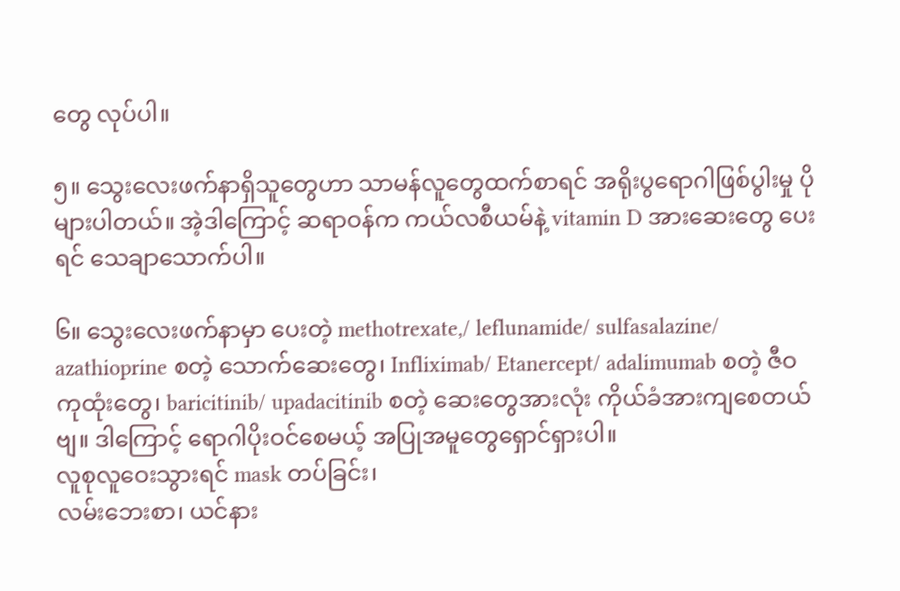တွေ လုပ်ပါ။

၅။ သွေးလေးဖက်နာရှိသူတွေဟာ သာမန်လူတွေထက်စာရင် အရိုးပွရောဂါဖြစ်ပွါးမှု ပိုများပါတယ်။ အဲ့ဒါကြောင့် ဆရာဝန်က ကယ်လစီယမ်နဲ့ vitamin D အားဆေးတွေ ပေးရင် သေချာသောက်ပါ။

၆။ သွေးလေးဖက်နာမှာ ပေးတဲ့ methotrexate,/ leflunamide/ sulfasalazine/ azathioprine စတဲ့ သောက်ဆေးတွေ၊ Infliximab/ Etanercept/ adalimumab စတဲ့ ဇီဝကုထုံးတွေ၊ baricitinib/ upadacitinib စတဲ့ ဆေးတွေအားလုံး ကိုယ်ခံအားကျစေတယ်ဗျ။ ဒါကြောင့် ရောဂါပိုးဝင်စေမယ့် အပြုအမူတွေရှောင်ရှားပါ။
လူစုလူဝေးသွားရင် mask တပ်ခြင်း၊
လမ်းဘေးစာ၊ ယင်နား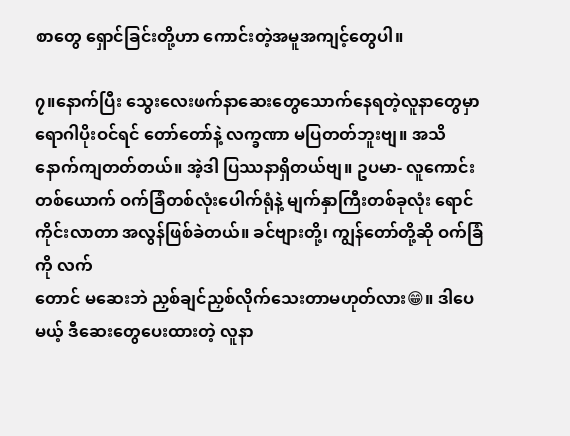စာတွေ ရှောင်ခြင်းတို့ဟာ ကောင်းတဲ့အမူအကျင့်တွေပါ။

၇။နောက်ပြီး သွေးလေးဖက်နာဆေးတွေသောက်နေရတဲ့လူနာတွေမှာ ရောဂါပိုးဝင်ရင် တော်တော်နဲ့ လက္ခဏာ မပြတတ်ဘူးဗျ။ အသိနောက်ကျတတ်တယ်။ အဲ့ဒါ ပြဿနာရှိတယ်ဗျ။ ဥပမာ- လူကောင်းတစ်ယောက် ဝက်ခြံတစ်လုံးပေါက်ရုံနဲ့ မျက်နှာကြီးတစ်ခုလုံး ရောင်ကိုင်းလာတာ အလွန်ဖြစ်ခဲတယ်။ ခင်ဗျားတို့၊ ကျွန်တော်တို့ဆို ဝက်ခြံကို လက်
တောင် မဆေးဘဲ ညှစ်ချင်ညှစ်လိုက်သေးတာမဟုတ်လား😁။ ဒါပေမယ့် ဒီဆေးတွေပေးထားတဲ့ လူနာ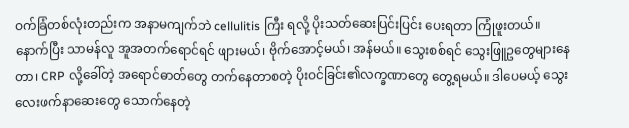ဝက်ခြံတစ်လုံးတည်းက အနာမကျက်ဘဲ cellulitis ကြီး ရလို့ ပိုးသတ်ဆေးပြင်းပြင်း ပေးရတာ ကြုံဖူးတယ်။
နောက်ပြီး သာမန်လူ အူအတက်ရောင်ရင် ဖျားမယ်၊ ဗိုက်အောင့်မယ်၊ အန်မယ်။ သွေးစစ်ရင် သွေးဖြူဥတွေများနေတာ၊ CRP လို့ခေါ်တဲ့ အရောင်ဓာတ်တွေ တက်နေတာစတဲ့ ပိုးဝင်ခြင်း၏လက္ခဏာတွေ တွေ့ရမယ်။ ဒါပေမယ့် သွေးလေးဖက်နာဆေးတွေ သောက်နေတဲ့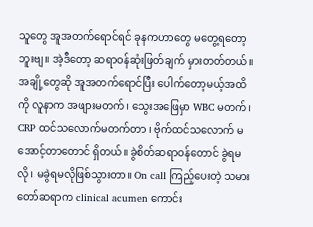သူတွေ အူအတက်ရောင်ရင် ခုနကဟာတွေ မတွေ့ရတော့ဘူးဗျ။ အဲ့ဒီတော့ ဆရာဝန်ဆုံးဖြတ်ချက် မှားတတ်တယ်။အချို့တွေဆို အူအတက်ရောင်ပြီး ပေါက်တော့မယ့်အထိကို လူနာက အဖျားမတက်၊ သွေးအဖြေမှာ WBC မတက်၊ CRP ထင်သလောက်မတက်တာ ၊ ဗိုက်ထင်သလောက် မအောင့်တာတောင် ရှိတယ်။ ခွဲစိတ်ဆရာဝန်တောင် ခွဲရမလို၊ မခွဲရမလိုဖြစ်သွားတာ။ On call ကြည့်ပေးတဲ့ သမားတော်ဆရာက clinical acumen ကောင်း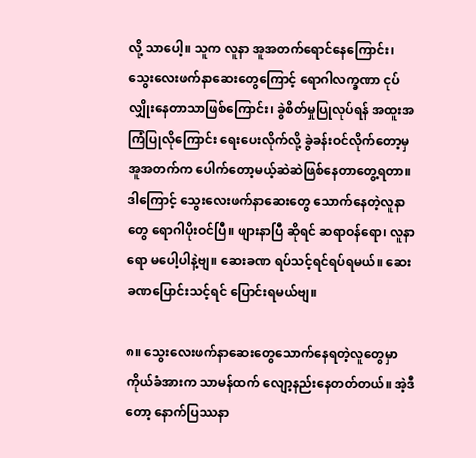လို့ သာပေါ့။ သူက လူနာ အူအတက်ရောင်နေကြောင်း၊ သွေးလေးဖက်နာဆေးတွေကြောင့် ရောဂါလက္ခဏာ ငုပ်လျှိုးနေတာသာဖြစ်ကြောင်း၊ ခွဲစိတ်မှုပြုလုပ်ရန် အထူးအကြံပြုလိုကြောင်း ရေးပေးလိုက်လို့ ခွဲခန်းဝင်လိုက်တော့မှ အူအတက်က ပေါက်တော့မယ့်ဆဲဆဲဖြစ်နေတာတွေ့ရတာ။ ဒါကြောင့် သွေးလေးဖက်နာဆေးတွေ သောက်နေတဲ့လူနာတွေ ရောဂါပိုးဝင်ပြီ။ ဖျားနာပြီ ဆိုရင် ဆရာဝန်ရော၊ လူနာရော မပေါ့ပါနဲ့ဗျ။ ဆေးခဏ ရပ်သင့်ရင်ရပ်ရမယ်။ ဆေးခဏပြောင်းသင့်ရင် ပြောင်းရမယ်ဗျ။

၈။ သွေးလေးဖက်နာဆေးတွေသောက်နေရတဲ့လူတွေမှာ ကိုယ်ခံအားက သာမန်ထက် လျော့နည်းနေတတ်တယ်။ အဲ့ဒီတော့ နောက်ပြဿနာ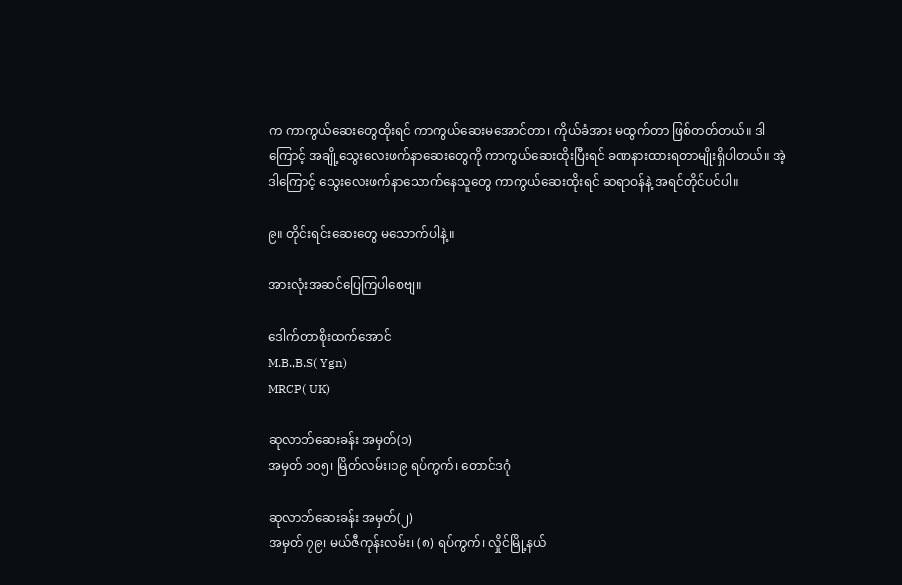က ကာကွယ်ဆေးတွေထိုးရင် ကာကွယ်ဆေးမအောင်တာ၊ ကိုယ်ခံအား မထွက်တာ ဖြစ်တတ်တယ်။ ဒါကြောင့် အချို့သွေးလေးဖက်နာဆေးတွေကို ကာကွယ်ဆေးထိုးပြီးရင် ခဏနားထားရတာမျိုးရှိပါတယ်။ အဲ့ဒါကြောင့် သွေးလေးဖက်နာသောက်နေသူတွေ ကာကွယ်ဆေးထိုးရင် ဆရာဝန်နဲ့ အရင်တိုင်ပင်ပါ။

၉။ တိုင်းရင်းဆေးတွေ မသောက်ပါနဲ့။

အားလုံးအဆင်ပြေကြပါစေဗျ။

ဒေါက်တာစိုးထက်အောင်
M.B.,B.S( Ygn)
MRCP( UK)

ဆုလာဘ်ဆေးခန်း အမှတ်(၁)
အမှတ် ၁၀၅၊ မြိတ်လမ်း၊၁၉ ရပ်ကွက်၊ တောင်ဒဂုံ

ဆုလာဘ်ဆေးခန်း အမှတ်(၂)
အမှတ် ၇၉၊ မယ်ဇီကုန်းလမ်း၊ (၈) ရပ်ကွက်၊ လှိုင်မြို့နယ်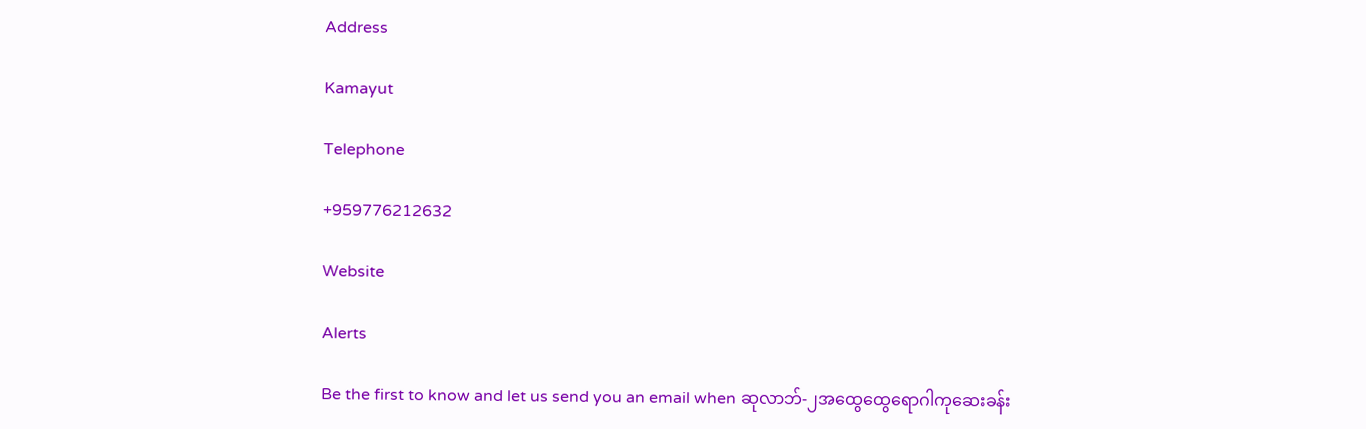Address

Kamayut

Telephone

+959776212632

Website

Alerts

Be the first to know and let us send you an email when ဆုလာဘ်-၂အထွေထွေရောဂါကုဆေးခန်း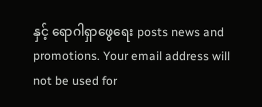နှင့် ရောဂါရှာဖွေရေး posts news and promotions. Your email address will not be used for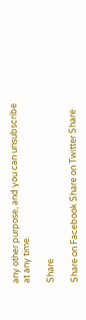any other purpose, and you can unsubscribe at any time.

Share

Share on Facebook Share on Twitter Share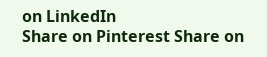on LinkedIn
Share on Pinterest Share on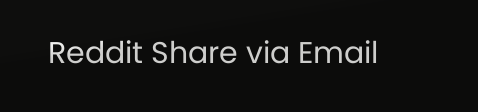Reddit Share via Email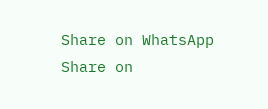Share on WhatsApp Share on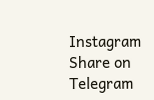Instagram Share on Telegram